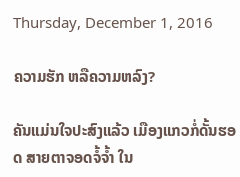Thursday, December 1, 2016

ຄວາມຮັກ ຫລືຄວາມຫລົງ?

ຄັນແມ່ນໃຈປະສົງແລ້ວ ເມືອງແກວກໍ່ດັ້ນຮອດ ສາຍຕາຈອດຈໍ້ຈ້ຳ ໃນ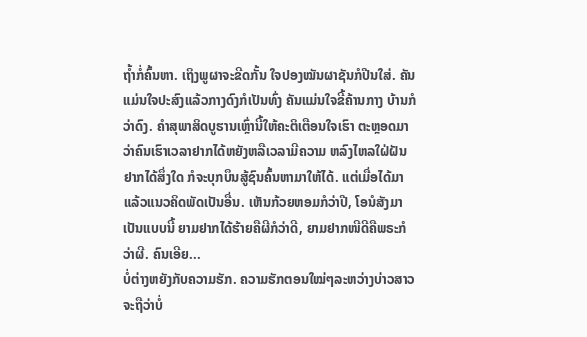ຖ້ຳກໍ່ຄົ້ນຫາ. ເຖິງພູຜາຈະຂີດກັ້ນ ໃຈປອງໝັນຜາຊັນກໍປີນໃສ່. ຄັນແມ່ນໃຈປະສົງແລ້ວກາງດົງກໍເປັນທົ່ງ ຄັນແມ່ນໃຈຂີ້ຄ້ານກາງ ບ້ານກໍວ່າດົງ. ຄໍາສຸພາສິດບູຮານເຫຼົ່ານີ້ໃຫ້ຄະຕິເຕືອນໃຈເຮົາ ຕະຫຼອດມາ ວ່າຄົນເຮົາເວລາຢາກໄດ້ຫຍັງຫລືເວລາມີຄວາມ ຫລົງໄຫລໃຝ່ຝັນຢາກໄດ້ສຶ່ງໃດ ກໍຈະບຸກບຶນສູ້ຊົນຄົ້ນຫາມາໃຫ້ໄດ້. ແຕ່ເມື່ອໄດ້ມາແລ້ວແນວຄິດພັດເປັນອື່ນ. ເຫັນກ້ວຍຫອມກໍວ່າປີ, ໂອນໍສັງມາເປັນແບບນີ້ ຍາມຢາກໄດ້ຮ້າຍຄືຜີກໍວ່າດີ, ຍາມຢາກໜີດີຄືພຣະກໍວ່າຜີ. ຄົນເອີຍ...
ບໍ່ຕ່າງຫຍັງກັບຄວາມຮັກ. ຄວາມຮັກຕອນໃໝ່ໆລະຫວ່າງບ່າວສາວ ຈະຖືວ່າບໍ່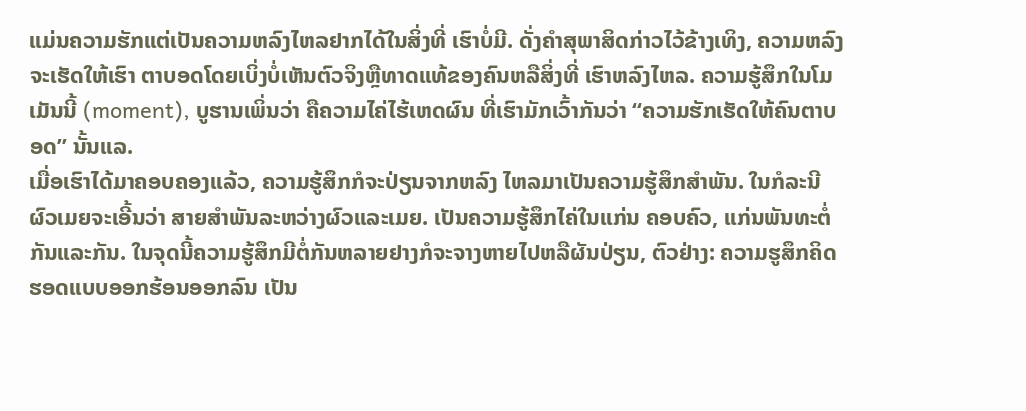ແມ່ນຄວາມຮັກແຕ່ເປັນຄວາມຫລົງໄຫລຢາກໄດ້ໃນສິ່ງທີ່ ເຮົາບໍ່ມີ. ດັ່ງຄໍາສຸພາສິດກ່າວໄວ້ຂ້າງເທິງ, ຄວາມຫລົງຈະເຮັດໃຫ້ເຮົາ ຕາບອດໂດຍເບິ່ງບໍ່ເຫັນຕົວຈິງຫຼືທາດແທ້ຂອງຄົນຫລືສິ່ງທີ່ ເຮົາຫລົງໄຫລ. ຄວາມຮູ້ສຶກໃນໂມເມັນນີ້ (moment), ບູຮານເພິ່ນວ່າ ຄືຄວາມໄຄ່ໄຮ້ເຫດຜົນ ທີ່ເຮົາມັກເວົ້າກັນວ່າ “ຄວາມຮັກເຮັດໃຫ້ຄົນຕາບອດ” ນັ້ນແລ.
ເມື່ອເຮົາໄດ້ມາຄອບຄອງແລ້ວ, ຄວາມຮູ້ສຶກກໍຈະປ່ຽນຈາກຫລົງ ໄຫລມາເປັນຄວາມຮູ້ສຶກສໍາພັນ. ໃນກໍລະນີຜົວເມຍຈະເອີ້ນວ່າ ສາຍສໍາພັນລະຫວ່າງຜົວແລະເມຍ. ເປັນຄວາມຮູ້ສຶກໄຄ່ໃນແກ່ນ ຄອບຄົວ, ແກ່ນພັນທະຕໍ່ກັນແລະກັນ. ໃນຈຸດນີ້ຄວາມຮູ້ສຶກມີຕໍ່ກັນຫລາຍຢາງກໍຈະຈາງຫາຍໄປຫລືຜັນປ່ຽນ, ຕົວຢ່າງ: ຄວາມຮູສຶກຄິດຮອດແບບອອກຮ້ອນອອກລົນ ເປັນ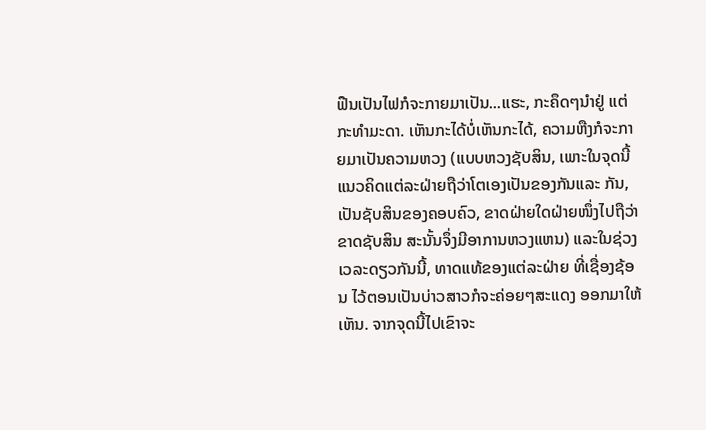ຟືນເປັນໄຟກໍຈະກາຍມາເປັນ...ແຮະ, ກະຄຶດໆນໍາຢູ່ ແຕ່ກະທໍາມະດາ. ເຫັນກະໄດ້ບໍ່ເຫັນກະໄດ້, ຄວາມຫືງກໍຈະກາຍມາເປັນຄວາມຫວງ (ແບບຫວງຊັບສິນ, ເພາະໃນຈຸດນີ້ແນວຄິດແຕ່ລະຝ່າຍຖືວ່າໂຕເອງເປັນຂອງກັນແລະ ກັນ, ເປັນຊັບສິນຂອງຄອບຄົວ, ຂາດຝ່າຍໃດຝ່າຍໜຶ່ງໄປຖືວ່າ ຂາດຊັບສິນ ສະນັ້ນຈຶ່ງມີອາການຫວງແຫນ) ແລະໃນຊ່ວງເວລະດຽວກັນນີ້, ທາດແທ້ຂອງແຕ່ລະຝ່າຍ ທີ່ເຊື່ອງຊ້ອນ ໄວ້ຕອນເປັນບ່າວສາວກໍຈະຄ່ອຍໆສະແດງ ອອກມາໃຫ້ເຫັນ. ຈາກຈຸດນີ້ໄປເຂົາຈະ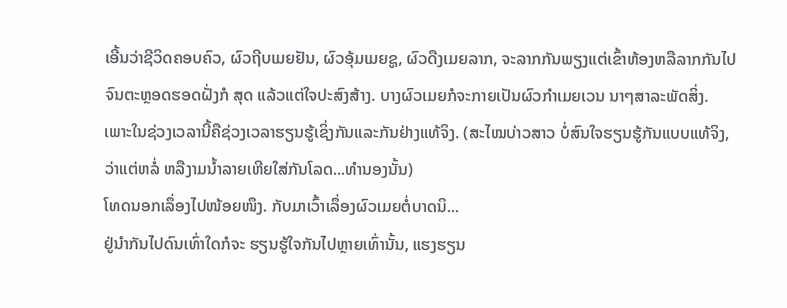ເອີ້ນວ່າຊີວິດຄອບຄົວ, ຜົວຖີບເມຍຢັນ, ຜົວອຸ້ມເມຍຊູ, ຜົວດືງເມຍລາກ, ຈະລາກກັນພຽງແຕ່ເຂົ້າຫ້ອງຫລືລາກກັນໄປຈົນຕະຫຼອດຮອດຝັ່ງກໍ ສຸດ ແລ້ວແຕ່ໃຈປະສົງສ້າງ. ບາງຜົວເມຍກໍຈະກາຍເປັນຜົວກໍາເມຍເວນ ນາໆສາລະພັດສິ່ງ. ເພາະໃນຊ່ວງເວລານີ້ຄືຊ່ວງເວລາຮຽນຮູ້ເຊິ່ງກັນແລະກັນຢ່າງແທ້ຈິງ. (ສະໄໝບ່າວສາວ ບໍ່ສົນໃຈຮຽນຮູ້ກັນແບບແທ້ຈິງ, ວ່າແຕ່ຫລໍ່ ຫລືງາມນໍ້າລາຍເຫີຍໃສ່ກັນໂລດ...ທໍານອງນັ້ນ)
ໂທດນອກເລຶ່ອງໄປໜ້ອຍໜຶງ. ກັບມາເວົ້າເລຶ່ອງຜົວເມຍຕໍ່ບາດນິ...
ຢູ່ນໍາກັນໄປດົນເທົ່າໃດກໍຈະ ຮຽນຮູ້ໃຈກັນໄປຫຼາຍເທົ່ານັ້ນ, ແຮງຮຽນ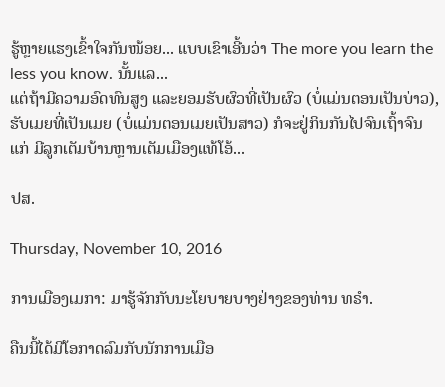ຮູ້ຫຼາຍແຮງເຂົ້າໃຈກັນໜ້ອຍ... ແບບເຂົາເອີ້ນວ່າ The more you learn the less you know. ນັ້ນແລ...
ແຕ່ຖ້າມີຄວາມອົດທົນສູງ ແລະຍອມຮັບຜົວທີ່ເປັນຜົວ (ບໍ່ແມ່ນຕອນເປັນບ່າວ), ຮັບເມຍທີ່ເປັນເມຍ (ບໍ່ແມ່ນຕອນເມຍເປັນສາວ) ກໍຈະຢູ່ກິນກັນໄປຈົນເຖົ້າຈົນແກ່ ມີລູກເຕັມບ້ານຫຼານເຕັມເມືອງແທ້ໂອ້...

ປສ.

Thursday, November 10, 2016

ການເມືອງເມກາ: ມາຮູ້ຈັກກັບນະໂຍບາຍບາງຢ່າງຂອງທ່ານ ທຣໍາ.

ຄືນນີ້ໄດ້ມີໂອກາດລົມກັບນັກການເມືອ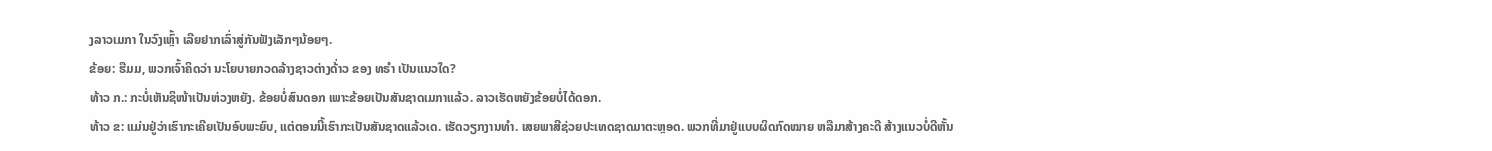ງລາວເມກາ ໃນວົງເຫຼົ້າ ເລີຍຢາກເລົ່າສູ່ກັນຟັງເລັກໆນ້ອຍໆ.
ຂ້ອຍ: ຮືມມ, ພວກເຈົ້າຄິດວ່າ ນະໂຍບາຍກວດລ້າງຊາວຕ່າງດ້່າວ ຂອງ ທຣໍາ ເປັນແນວໃດ?
ທ້າວ ກ.: ກະບໍ່ເຫັນຊິໜ້າເປັນຫ່ວງຫຍັງ. ຂ້ອຍບໍ່ສົນດອກ ເພາະຂ້ອຍເປັນສັນຊາດເມກາແລ້ວ. ລາວເຮັດຫຍັງຂ້ອຍບໍ່ໄດ້ດອກ.
ທ້າວ ຂ: ແມ່ນຢູ່ວ່າເຮົາກະເຄີຍເປັນອົບພະຍົບ, ແຕ່ຕອນນີ້ເຮົາກະເປັນສັນຊາດແລ້ວເດ. ເຮັດວຽກງານທໍາ. ເສຍພາສີຊ່ວຍປະເທດຊາດມາຕະຫຼອດ. ພວກທີ່ມາຢູ່ແບບຜິດກົດໝາຍ ຫລືມາສ້າງຄະດີ ສ້າງແນວບໍ່ດີຫັ້ນ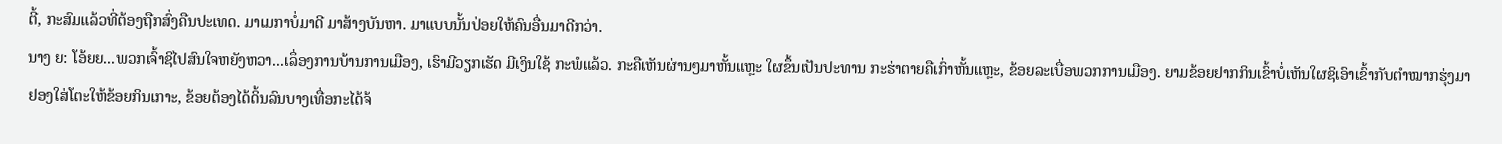ຕີ້, ກະສົມແລ້ວທີ່ຕ້ອງຖືກສົ່ງຄືນປະເທດ. ມາເມກາບໍ່ມາດີ ມາສ້າງບັນຫາ. ມາແບບນັ້ນປ່ອຍໃຫ້ຄົນອື່ນມາດີກວ່າ.
ນາງ ຍ: ໂອ້ຍຍ...ພວກເຈົ້າຊິໄປສົນໃຈຫຍັງຫວາ...ເລຶ່ອງການບ້ານການເມືອງ, ເຮົາມີວຽກເຮັດ ມີເງິນໃຊ້ ກະພໍແລ້ວ. ກະຄືເຫັນຜ່ານໆມາຫັ້ນແຫຼະ ໃຜຂຶ້ນເປັນປະທານ ກະຮ່າຕາຍຄືເກົ່າຫັ້ນແຫຼະ, ຂ້ອຍລະເບື່ອພວກການເມືອງ. ຍາມຂ້ອຍຢາກກິນເຂົ້າບໍ່ເຫັນໃຜຊິເອົາເຂົ້າກັບຕໍາໝາກຮຸ່ງມາຢອງໃສ່ໂຕະໃຫ້ຂ້ອຍກິນເກາະ, ຂ້ອຍຕ້ອງໄດ້ດິ້ນລົນບາງເທື່ອກະໄດ້ຈ້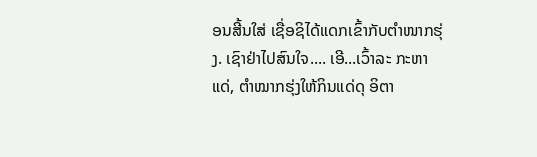ອນສີ້ນໃສ່ ເຊື່ອຊິໄດ້ແດກເຂົ້າກັບຕໍາໜາກຮຸ່ງ. ເຊົາຢ່າໄປສົນໃຈ.... ເອີ...ເວົ້າລະ ກະຫາແດ່, ຕໍາໝາກຮຸ່ງໃຫ້ກິນແດ່ດຸ ອິຕາ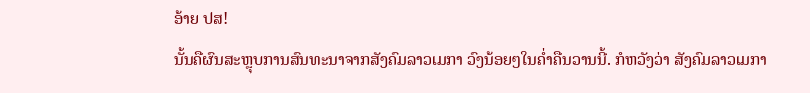ອ້າຍ ປສ!
ນັ້ນຄືຜົນສະຫຼຸບການສົນທະນາຈາກສັງຄົມລາວເມກາ ວົງນ້ອຍໆໃນຄໍ່າຄືນວານນີ້. ກໍຫວັງວ່າ ສັງຄົມລາວເມກາ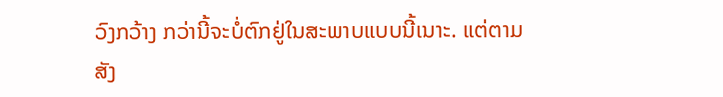ວົງກວ້າງ ກວ່ານີ້ຈະບໍ່ຕົກຢູ່ໃນສະພາບແບບນີ້ເນາະ. ແຕ່ຕາມສັງ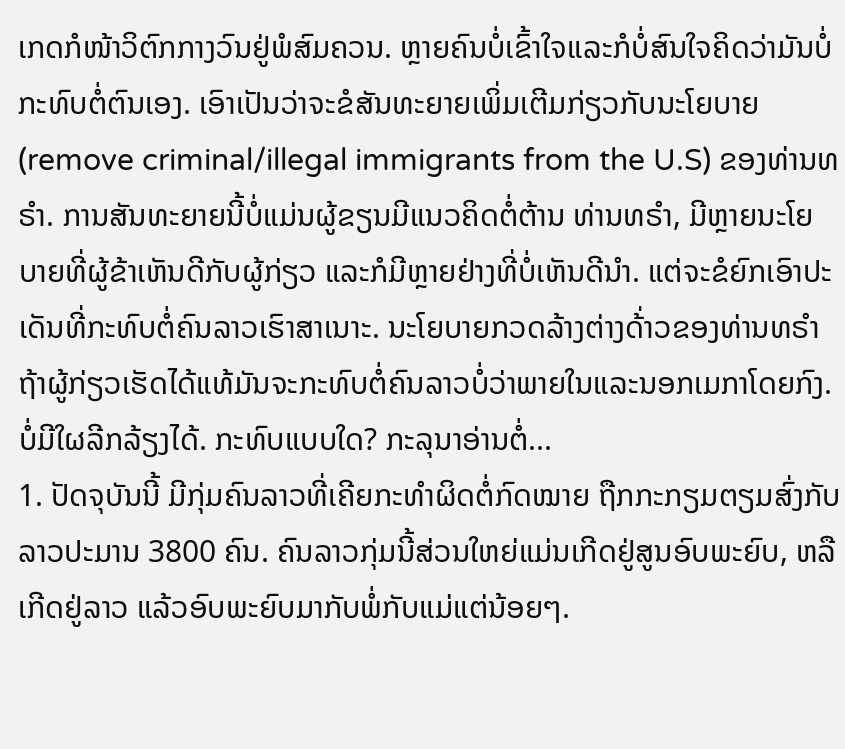ເກດກໍໜ້າວິຕົກກາງວົນຢູ່ພໍສົມຄວນ. ຫຼາຍຄົນບໍ່ເຂົ້າໃຈແລະກໍບໍ່ສົນໃຈຄິດວ່າມັນບໍ່ກະທົບຕໍ່ຕົນເອງ. ເອົາເປັນວ່າຈະຂໍສັນທະຍາຍເພິ່ມເຕີມກ່ຽວກັບນະໂຍບາຍ (remove criminal/illegal immigrants from the U.S) ຂອງທ່ານທຣໍາ. ການສັນທະຍາຍນີ້ບໍ່ແມ່ນຜູ້ຂຽນມີແນວຄິດຕໍ່ຕ້ານ ທ່ານທຣໍາ, ມີຫຼາຍນະໂຍບາຍທີ່ຜູ້ຂ້າເຫັນດີກັບຜູ້ກ່ຽວ ແລະກໍມີຫຼາຍຢ່າງທີ່ບໍ່ເຫັນດີນໍາ. ແຕ່ຈະຂໍຍົກເອົາປະເດັນທີ່ກະທົບຕໍ່ຄົນລາວເຮົາສາເນາະ. ນະໂຍບາຍກວດລ້າງຕ່າງດ້່າວຂອງທ່ານທຣໍາ ຖ້າຜູ້ກ່ຽວເຮັດໄດ້ແທ້ມັນຈະກະທົບຕໍ່ຄົນລາວບໍ່ວ່າພາຍໃນແລະນອກເມກາໂດຍກົງ. ບໍ່ມີໃຜລີກລ້ຽງໄດ້. ກະທົບແບບໃດ? ກະລຸນາອ່ານຕໍ່...
1. ປັດຈຸບັນນີ້ ມີກຸ່ມຄົນລາວທີ່ເຄີຍກະທໍາຜິດຕໍ່ກົດໝາຍ ຖືກກະກຽມຕຽມສົ່ງກັບລາວປະມານ 3800 ຄົນ. ຄົນລາວກຸ່ມນີ້ສ່ວນໃຫຍ່ແມ່ນເກີດຢູ່ສູນອົບພະຍົບ, ຫລືເກີດຢູ່ລາວ ແລ້ວອົບພະຍົບມາກັບພໍ່ກັບແມ່ແຕ່ນ້ອຍໆ.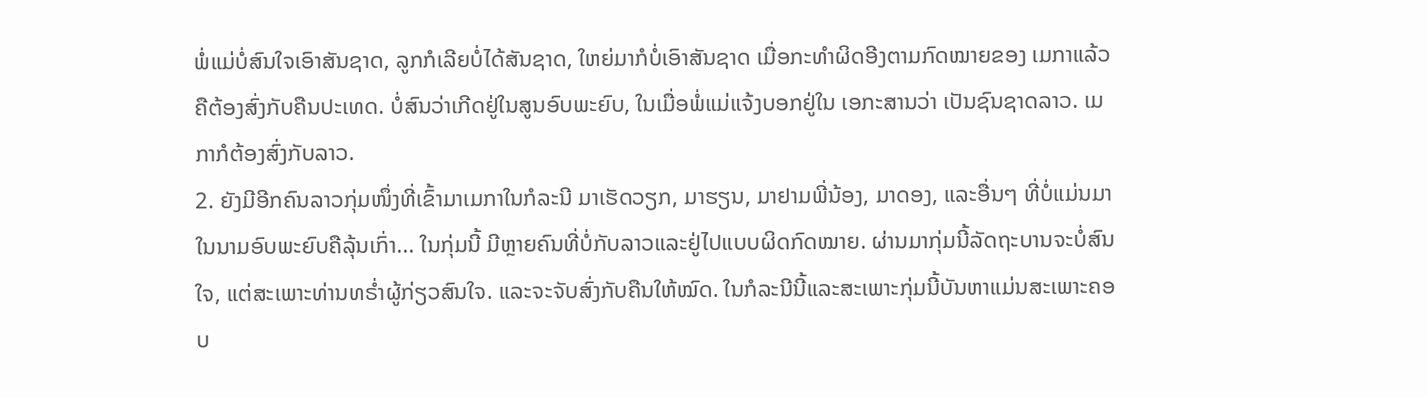ພໍ່ແມ່ບໍ່ສົນໃຈເອົາສັນຊາດ, ລູກກໍເລີຍບໍ່ໄດ້ສັນຊາດ, ໃຫຍ່ມາກໍບໍ່ເອົາສັນຊາດ ເມື່ອກະທໍາຜິດອີງຕາມກົດໝາຍຂອງ ເມກາແລ້ວຄືຕ້ອງສົ່ງກັບຄືນປະເທດ. ບໍ່ສົນວ່າເກີດຢູ່ໃນສູນອົບພະຍົບ, ໃນເມື່ອພໍ່ແມ່ແຈ້ງບອກຢູ່ໃນ ເອກະສານວ່າ ເປັນຊົນຊາດລາວ. ເມກາກໍຕ້ອງສົ່ງກັບລາວ.
2. ຍັງມີອີກຄົນລາວກຸ່ມໜຶ່ງທີ່ເຂົ້າມາເມກາໃນກໍລະນີ ມາເຮັດວຽກ, ມາຮຽນ, ມາຢາມພີ່ນ້ອງ, ມາດອງ, ແລະອື່ນໆ ທີ່ບໍ່ແມ່ນມາໃນນາມອົບພະຍົບຄືລຸ້ນເກົ່າ... ໃນກຸ່ມນີ້ ມີຫຼາຍຄົນທີ່ບໍ່ກັບລາວແລະຢູ່ໄປແບບຜິດກົດໝາຍ. ຜ່ານມາກຸ່ມນີ້ລັດຖະບານຈະບໍ່ສົນໃຈ, ແຕ່ສະເພາະທ່ານທຣໍ່າຜູ້ກ່ຽວສົນໃຈ. ແລະຈະຈັບສົ່ງກັບຄືນໃຫ້ໝົດ. ໃນກໍລະນີນີ້ແລະສະເພາະກຸ່ມນີ້ບັນຫາແມ່ນສະເພາະຄອບ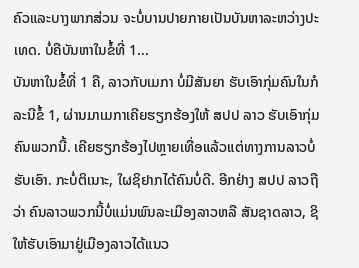ຄົວແລະບາງພາກສ່ວນ ຈະບໍ່ບານປາຍກາຍເປັນບັນຫາລະຫວ່າງປະເທດ. ບໍ່ຄືບັນຫາໃນຂໍ້ທີ່ 1...
ບັນຫາໃນຂໍ້ທີ່ 1 ຄື, ລາວກັບເມກາ ບໍ່ມີສັນຍາ ຮັບເອົາກຸ່ມຄົນໃນກໍລະນີຂໍ້ 1, ຜ່ານມາເມກາເຄີຍຮຽກຮ້ອງໃຫ້ ສປປ ລາວ ຮັບເອົາກຸ່ມຄົນພວກນີ້. ເຄີຍຮຽກຮ້ອງໄປຫຼາຍເທື່ອແລ້ວແຕ່ທາງການລາວບໍ່ຮັບເອົາ. ກະບໍ່ຕິເນາະ, ໃຜຊິຢາກໄດ້ຄົນບໍ່ດີ. ອີກຢ່າງ ສປປ ລາວຖືວ່າ ຄົນລາວພວກນີ້ບໍ່ແມ່ນພົນລະເມືອງລາວຫລື ສັນຊາດລາວ, ຊິໃຫ້ຮັບເອົາມາຢູ່ເມືອງລາວໄດ້ແນວ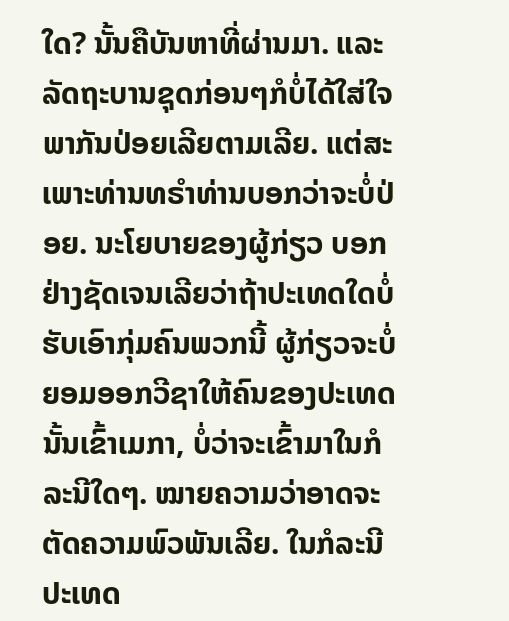ໃດ? ນັ້ນຄືບັນຫາທີ່ຜ່ານມາ. ແລະລັດຖະບານຊຸດກ່ອນໆກໍບໍ່ໄດ້ໃສ່ໃຈ ພາກັນປ່ອຍເລີຍຕາມເລີຍ. ແຕ່ສະເພາະທ່ານທຣໍາທ່ານບອກວ່າຈະບໍ່ປ່ອຍ. ນະໂຍບາຍຂອງຜູ້ກ່ຽວ ບອກຢ່າງຊັດເຈນເລີຍວ່າຖ້າປະເທດໃດບໍ່ຮັບເອົາກຸ່ມຄົນພວກນີ້ ຜູ້ກ່ຽວຈະບໍ່ຍອມອອກວີຊາໃຫ້ຄົນຂອງປະເທດນັ້ນເຂົ້າເມກາ, ບໍ່ວ່າຈະເຂົ້າມາໃນກໍລະນີໃດໆ. ໝາຍຄວາມວ່າອາດຈະຕັດຄວາມພົວພັນເລີຍ. ໃນກໍລະນີປະເທດ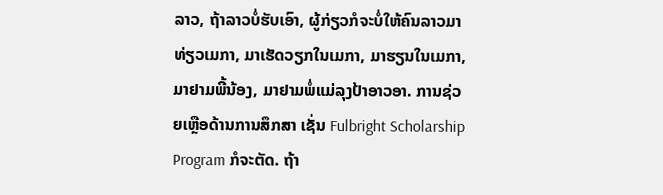ລາວ, ຖ້າລາວບໍ່ຮັບເອົາ, ຜູ້ກ່ຽວກໍຈະບໍ່ໃຫ້ຄົນລາວມາທ່ຽວເມກາ, ມາເຮັດວຽກໃນເມກາ, ມາຮຽນໃນເມກາ, ມາຢາມພີ້ນ້ອງ, ມາຢາມພໍ່ແມ່ລຸງປ້າອາວອາ. ການຊ່ວຍເຫຼືອດ້ານການສຶກສາ ເຊັ່ນ Fulbright Scholarship Program ກໍຈະຕັດ. ຖ້າ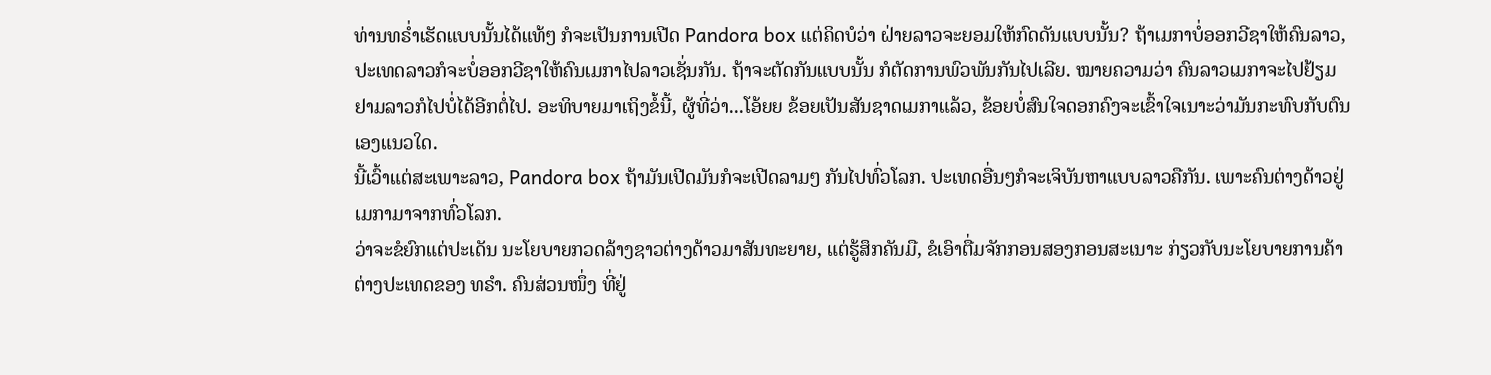ທ່ານທຣໍ່າເຮັດແບບນັ້ນໄດ້ແທ້ໆ ກໍຈະເປັນການເປີດ Pandora box ແຕ່ຄິດບໍວ່າ ຝ່າຍລາວຈະຍອມໃຫ້ກົດດັນແບບນັ້ນ? ຖ້າເມກາບໍ່ອອກວີຊາໃຫ້ຄົນລາວ, ປະເທດລາວກໍຈະບໍ່ອອກວີຊາໃຫ້ຄົນເມກາໄປລາວເຊັ່ນກັນ. ຖ້າຈະຕັດກັນແບບນັ້ນ ກໍຕັດການພົວພັນກັນໄປເລີຍ. ໝາຍຄວາມວ່າ ຄົນລາວເມກາຈະໄປຢ້ຽມຢາມລາວກໍໄປບໍ່ໄດ້ອີກຕໍ່ໄປ. ອະທິບາຍມາເຖິງຂໍ້ນີ້, ຜູ້ທີ່ວ່າ...ໂອ້ຍຍ ຂ້ອຍເປັນສັນຊາດເມກາແລ້ວ, ຂ້ອຍບໍ່ສົນໃຈດອກຄົງຈະເຂົ້າໃຈເນາະວ່າມັນກະທົບກັບຕົນເອງແນວໃດ.
ນີ້ເວົ້າແຕ່ສະເພາະລາວ, Pandora box ຖ້າມັນເປີດມັນກໍຈະເປີດລາມໆ ກັນໄປທົ່ວໂລກ. ປະເທດອື່ນໆກໍຈະເຈິບັນຫາແບບລາວຄືກັນ. ເພາະຄົນຕ່າງດ້າວຢູ່ເມກາມາຈາກທົ່ວໂລກ.
ວ່າຈະຂໍຍົກແຕ່ປະເດັນ ນະໂຍບາຍກວດລ້າງຊາວຕ່າງດ້າວມາສັນທະຍາຍ, ແຕ່ຮູ້ສຶກຄັນມື, ຂໍເອົາຕື່ມຈັກກອນສອງກອນສະເນາະ ກ່ຽວກັບນະໂຍບາຍການຄ້າຕ່າງປະເທດຂອງ ທຣໍາ. ຄົນສ່ວນໜຶ່ງ ທີ່ຢູ່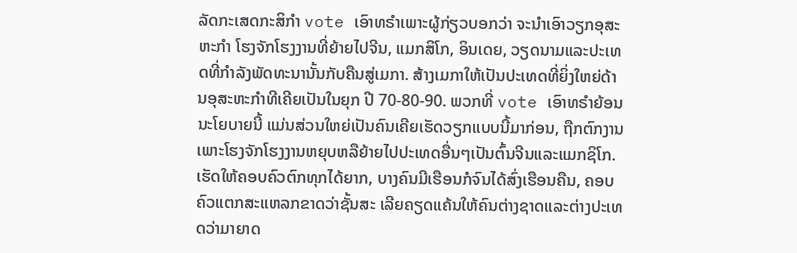ລັດກະເສດກະສິກໍາ vote ເອົາທຣໍາເພາະຜູ້ກ່ຽວບອກວ່າ ຈະນໍາເອົາວຽກອຸສະຫະກໍາ ໂຮງຈັກໂຮງງານທີ່ຍ້າຍໄປຈີນ, ແມກສິໂກ, ອິນເດຍ, ວຽດນາມແລະປະເທດທີ່ກໍາລັງພັດທະນານັ້ນກັບຄືນສູ່ເມກາ. ສ້າງເມກາໃຫ້ເປັນປະເທດທີ່ຍິ່ງໃຫຍ່ດ້ານອຸສະຫະກໍາທີເຄີຍເປັນໃນຍຸກ ປີ 70-80-90. ພວກທີ່ vote ເອົາທຣໍາຍ້ອນນະໂຍບາຍນີ້ ແມ່ນສ່ວນໃຫຍ່ເປັນຄົນເຄີຍເຮັດວຽກແບບນີ້ມາກ່ອນ, ຖືກຕົກງານເພາະໂຮງຈັກໂຮງງານຫຍຸບຫລືຍ້າຍໄປປະເທດອື່ນໆເປັນຕົ້ນຈີນແລະແມກຊິໂກ. ເຮັດໃຫ້ຄອບຄົວຕົກທຸກໄດ້ຍາກ, ບາງຄົນມີເຮືອນກໍຈົນໄດ້ສົ່ງເຮືອນຄືນ, ຄອບຄົວແຕກສະແຫລກຂາດວ່າຊັ້ນສະ ເລີຍຄຽດແຄ້ນໃຫ້ຄົນຕ່າງຊາດແລະຕ່າງປະເທດວ່າມາຍາດ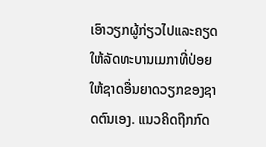ເອົາວຽກຜູ້ກ່ຽວໄປແລະຄຽດ ໃຫ້ລັດທະບານເມກາທີ່ປ່ອຍໃຫ້ຊາດອື່ນຍາດວຽກຂອງຊາດຕົນເອງ. ແນວຄິດຖືກກົດ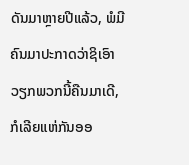ດັນມາຫຼາຍປີແລ້ວ, ພໍມີຄົນມາປະກາດວ່າຊິເອົາວຽກພວກນີ້ຄືນມາເດີ, ກໍເລີຍແຫ່ກັນອອ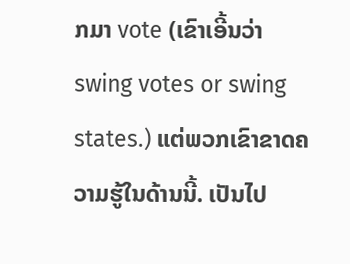ກມາ vote (ເຂົາເອີ້ນວ່າ swing votes or swing states.) ແຕ່ພວກເຂົາຂາດຄວາມຮູ້ໃນດ້ານນີ້. ເປັນໄປ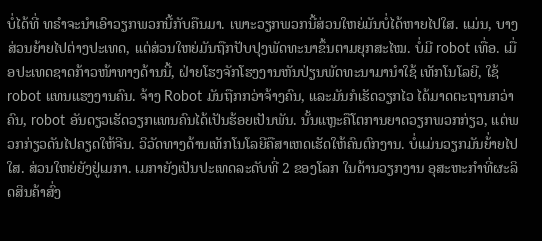ບໍ່ໄດ້ທີ່ ທຣໍາຈະນໍາເອົາວຽກພວກນີ້ກັບຄືນມາ. ເພາະວຽກພວກນີ້ສ່ວນໃຫຍ່ມັນບໍ່ໄດ້ຫາຍໄປໃສ. ແມ່ນ, ບາງສ່ວນຍ້າຍໄປຕ່າງປະເທດ, ແຕ່ສ່ວນໃຫຍ່ມັນຖືກປັບປຸງພັດທະນາຂຶ້ນຕາມຍຸກສະໄໝ. ບໍ່ມີ robot ເທື່ອ. ເມື່ອປະເທດຊາດກ້າວໜ້າທາງດ້ານນີ້, ຝ່າຍໂຮງຈັກໂຮງງານຫັນປ່ຽນພັດທະນາມານໍາໃຊ້ ເທັກໂນໂລຍີ, ໃຊ້ robot ແທນແຮງງານຄົນ. ຈ້າງ Robot ມັນຖືກກວ່າຈ້າງຄົນ, ແລະມັນກໍເຮັດວຽກໄວ ໄດ້ມາດຕະຖານກວ່າຄົນ, robot ອັນດຽວເຮັດວຽກແທນຄົນໄດ້ເປັນຮ້ອຍເປັນພັນ. ນັ້ນແຫຼະຄືໂຕການຍາດວຽກພວກກ່ຽວ, ແຕ່ພວກກ່ຽວດັນໄປຄຽດໃຫ້ຈີນ. ວິວັດທາງດ້ານເທັກໂນໂລຍີຄືສາເຫດເຮັດໃຫ້ຄົນຕົກງານ. ບໍ່ແມ່ນວຽກມັນຍ້່າຍໄປໃສ. ສ່ວນໃຫຍ່ຍັງຢູ່ເມກາ. ເມກາຍັງເປັນປະເທດລະດັບທີ່ 2 ຂອງໂລກ ໃນດ້ານວຽກງານ ອຸສະຫະກໍາທີ່ຜະລິດສິນຄ້າສົ່ງ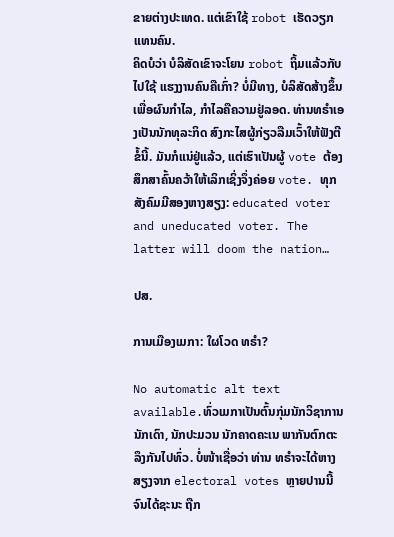ຂາຍຕ່າງປະເທດ. ແຕ່ເຂົາໃຊ້ robot ເຮັດວຽກແທນຄົນ.
ຄິດບໍວ່າ ບໍລິສັດເຂົາຈະໂຍນ robot ຖິ້ມແລ້ວກັບໄປໃຊ້ ແຮງງານຄົນຄືເກົ່າ? ບໍ່ມີທາງ, ບໍລິສັດສ້າງຂຶ້ນເພື່ອຜົນກໍາໄລ, ກໍາໄລຄືຄວາມຢູ່ລອດ. ທ່ານທຣໍາເອງເປັນນັກທຸລະກິດ ສົງກະໄສຜູ້ກ່ຽວລືມເວົ້າໃຫ້ຟັງຕີຂໍ້ນີ້. ມັນກໍແນ່ຢູ່ແລ້ວ, ແຕ່ເຮົາເປັນຜູ້ vote ຕ້ອງສຶກສາຄົ້ນຄວ້າໃຫ້ເລິກເຊິ່ງຈຶ່ງຄ່ອຍ vote. ທຸກສັງຄົມມີສອງຫາງສຽງ: educated voter and uneducated voter. The latter will doom the nation…

ປສ.

ການເມືອງເມກາ: ໃຜໂວດ ທຣໍາ?

No automatic alt text available.ທົ່ວເມກາເປັນຕົ້ນກຸ່ມນັກວິຊາການ ນັກເດົາ, ນັກປະມວນ ນັກຄາດຄະເນ ພາກັນຕົກຕະລຶງກັນໄປທົ່ວ. ບໍ່ໜ້າເຊື່ອວ່າ ທ່ານ ທຣໍາຈະໄດ້ຫາງສຽງຈາກ electoral votes ຫຼາຍປານນີ້ ຈົນໄດ້ຊະນະ ຖືກ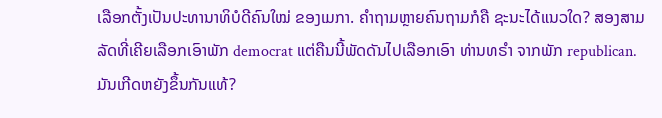ເລືອກຕັ້ງເປັນປະທານາທິບໍດີຄົນໃໝ່ ຂອງເມກາ. ຄໍາຖາມຫຼາຍຄົນຖາມກໍຄື ຊະນະໄດ້ແນວໃດ? ສອງສາມລັດທີ່ເຄີຍເລືອກເອົາພັກ democrat ແຕ່ຄືນນີ້ພັດດັນໄປເລືອກເອົາ ທ່ານທຣໍາ ຈາກພັກ republican. ມັນເກີດຫຍັງຂຶ້ນກັນແທ້?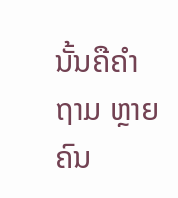ນັ້ນຄືຄໍາຖາມ ຫຼາຍຄົນ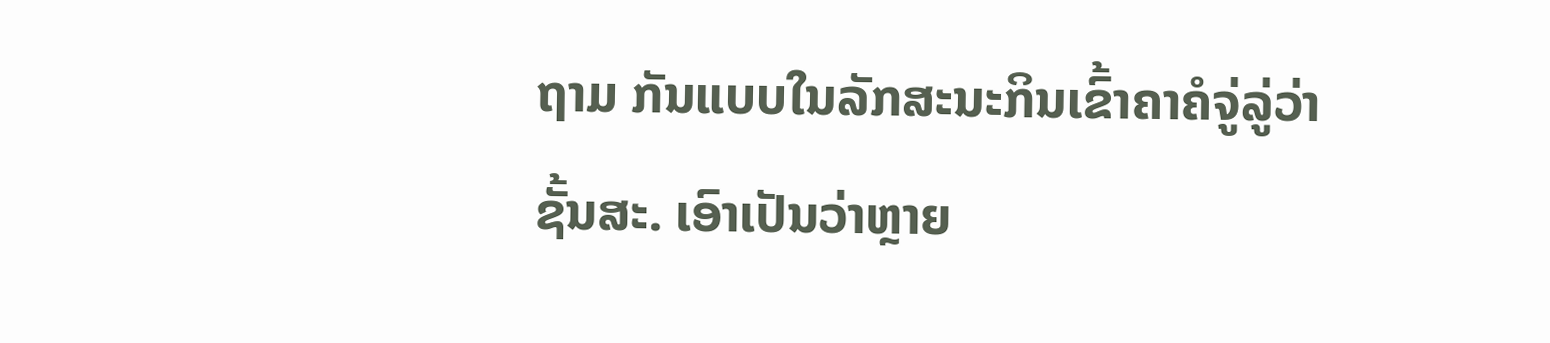ຖາມ ກັນແບບໃນລັກສະນະກິນເຂົ້າຄາຄໍຈູ່ລູ່ວ່າຊັ້ນສະ. ເອົາເປັນວ່າຫຼາຍ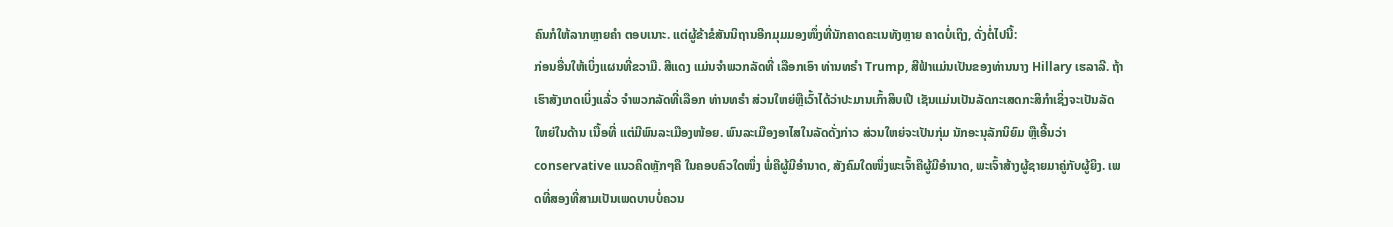ຄົນກໍໃຫ້ລາກຫຼາຍຄໍາ ຕອບເນາະ. ແຕ່ຜູ້ຂ້າຂໍສັນນິຖານອີກມຸມມອງໜຶ່ງທີ່ນັກຄາດຄະເນທັງຫຼາຍ ຄາດບໍ່ເຖິງ, ດັ່ງຕໍ່ໄປນີ້:
ກ່ອນອື່ນໃຫ້ເບິ່ງແຜນທີ່ຂວາມື. ສີແດງ ແມ່ນຈໍາພວກລັດທີ່ ເລືອກເອົາ ທ່ານທຣໍາ Trump, ສີຟ້າແມ່ນເປັນຂອງທ່ານນາງ Hillary ເຮລາລີ. ຖ້າເຮົາສັງເກດເບິ່ງແລ້່ວ ຈໍາພວກລັດທີ່ເລືອກ ທ່ານທຣໍາ ສ່ວນໃຫຍ່ຫຼືເວົ້າໄດ້ວ່າປະມານເກົ້າສິບເປີ ເຊັນແມ່ນເປັນລັດກະເສດກະສິກໍາເຊິ່ງຈະເປັນລັດ ໃຫຍ່ໃນດ້ານ ເນື້ອທີ່ ແຕ່ມີພົນລະເມືອງໜ້ອຍ. ພົນລະເມືອງອາໄສໃນລັດດັ່ງກ່າວ ສ່ວນໃຫຍ່ຈະເປັນກຸ່ມ ນັກອະນຸລັກນິຍົມ ຫຼືເອີ້ນວ່າ conservative ແນວຄິດຫຼັກໆຄື ໃນຄອບຄົວໃດໜຶ່ງ ພໍ່ຄືຜູ້ມີອໍານາດ, ສັງຄົມໃດໜຶ່ງພະເຈົ້າຄືຜູ້ມີອໍານາດ, ພະເຈົ້າສ້າງຜູ້ຊາຍມາຄູ່ກັບຜູ້ຍິງ. ເພດທີ່ສອງທີ່ສາມເປັນເພດບາບບໍ່ຄວນ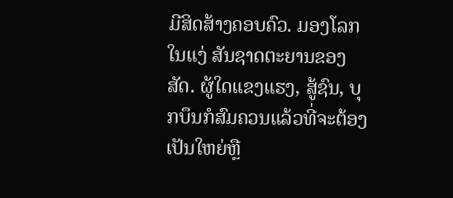ມີສິດສ້າງຄອບຄົວ. ມອງໂລກໃນແງ່ ສັນຊາດຕະຍານຂອງສັດ. ຜູ້ໃດແຂງແຮງ, ສູ້ຊົນ, ບຸກບຶນກໍສົມຄວນແລ້ວທີ່ຈະຕ້ອງເປັນໃຫຍ່ຫຼື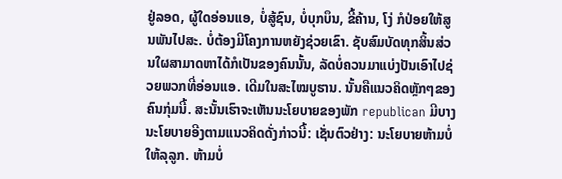ຢູ່ລອດ, ຜູ້ໃດອ່ອນແອ, ບໍ່ສູ້ຊົນ, ບໍ່ບຸກບຶນ, ຂີ້ຄ້ານ, ໂງ່ ກໍປ່ອຍໃຫ້ສູນພັນໄປສະ. ບໍ່ຕ້ອງມີໂຄງການຫຍັງຊ່ວຍເຂົາ. ຊັບສົມບັດທຸກສິ້ນສ່ວນໃຜສາມາດຫາໄດ້ກໍເປັນຂອງຄົນນັ້ນ, ລັດບໍ່ຄວນມາແບ່ງປັນເອົາໄປຊ່ວຍພວກທີ່ອ່ອນແອ. ເດີມໃນສະໄໝບູຮານ. ນັ້ນຄືແນວຄິດຫຼັກໆຂອງຄົນກຸ່ມນີ້. ສະນັ້ນເຮົາຈະເຫັນນະໂຍບາຍຂອງພັກ republican ມີບາງນະໂຍບາຍອີງຕາມແນວຄິດດັ່ງກ່າວນີ້: ເຊັ່ນຕົວຢ່າງ: ນະໂຍບາຍຫ້າມບໍ່ໃຫ້ລຸລູກ. ຫ້າມບໍ່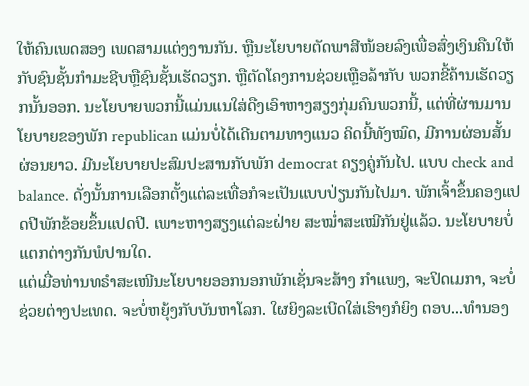ໃຫ້ຄົນເພດສອງ ເພດສາມແຕ່ງງານກັນ. ຫຼືນະໂຍບາຍຕັດພາສີໜ້ອຍລົງເພື່ອສົ່ງເງິນຄືນໃຫ້ກັບຊົນຊັ້ນກໍາມະຊີບຫຼືຊົນຊັ້ນເຮັດວຽກ. ຫຼືຕັດໂຄງການຊ່ວຍເຫຼືອລ້າກັບ ພວກຂີ້ຄ້ານເຮັດວຽກນັ້ນອອກ. ນະໂຍບາຍພວກນີ້ແມ່ນແນໃສ່ດືງເອົາຫາງສຽງກຸ່ມຄົນພວກນີ້, ແຕ່ທີ່ຜ່ານມານໂຍບາຍຂອງພັກ republican ແມ່ນບໍ່ໄດ້ເດີນຕາມທາງແນວ ຄິດນີ້ທັງໝົດ, ມີການຜ່ອນສັ້ນຜ່ອນຍາວ. ມີນະໂຍບາຍປະສົມປະສານກັບພັກ democrat ຄຽງຄູ່ກັນໄປ. ແບບ check and balance. ດັ່ງນັ້ນການເລືອກຕັ້ງແຕ່ລະເທື່ອກໍຈະເປັນແບບປ່ຽນກັນໄປມາ. ພັກເຈົ້າຂຶ້ນຄອງແປດປີພັກຂ້ອຍຂຶ້ນແປດປີ. ເພາະຫາງສຽງແຕ່ລະຝ່າຍ ສະໝໍ່າສະເໝີກັນຢູ່ແລ້ວ. ນະໂຍບາຍບໍ່ແຕກຕ່າງກັນພໍປານໃດ.
ແຕ່ເມື່ອທ່ານທຣໍາສະເໜີນະໂຍບາຍອອກນອກພັກເຊັ່ນຈະສ້າງ ກໍາແພງ, ຈະປິດເມກາ, ຈະບໍ່ຊ່ວຍຕ່າງປະເທດ. ຈະບໍ່ຫຍຸ້ງກັບບັນຫາໂລກ. ໃຜຍິງລະເບີດໃສ່ເຮົາໆກໍຍິງ ຕອບ...ທໍານອງ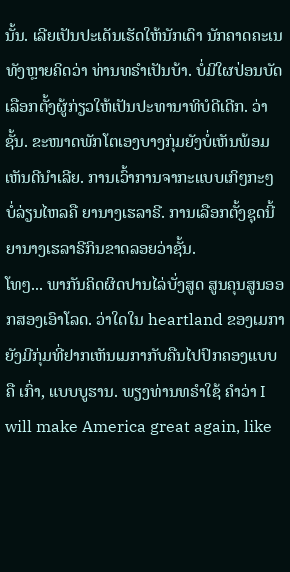ນັ້ນ. ເລີຍເປັນປະເດັນເຮັດໃຫ້ນັກເດົາ ນັກຄາດຄະເນ ທັງຫຼາຍຄິດວ່າ ທ່ານທຣໍາເປັນບ້າ. ບໍ່ມີໃຜປ່ອນບັດເລືອກຕັ້ງຜູ້ກ່ຽວໃຫ້ເປັນປະທານາທິບໍດີເດີກ. ວ່າຊັ້ນ. ຂະໜາດພັກໂຕເອງບາງກຸ່ມຍັງບໍ່ເຫັນພ້ອມເຫັນດີນໍາເລີຍ. ການເວົ້າການຈາກະແບບເກິໆກະໆ ບໍ່ລ່ຽນໄຫລຄື ຍານາງເຮລາຣີ. ການເລືອກຕັ້ງຊຸດນີ້ ຍານາງເຮລາຣີກິນຂາດລອຍວ່າຊັ້ນ.
ໂທໆ... ພາກັນຄິດຜິດປານໄລ່ບັ່ງສູດ ສູນຄຸນສູນອອກສອງເອົາໂລດ. ວ່າໃດໃນ heartland ຂອງເມກາຍັງມີກຸ່ມທີ່ຢາກເຫັນເມກາກັບຄືນໄປປົກຄອງແບບຄື ເກົ່າ, ແບບບູຮານ. ພຽງທ່ານທຣໍາໃຊ້ ຄໍາວ່າ I will make America great again, like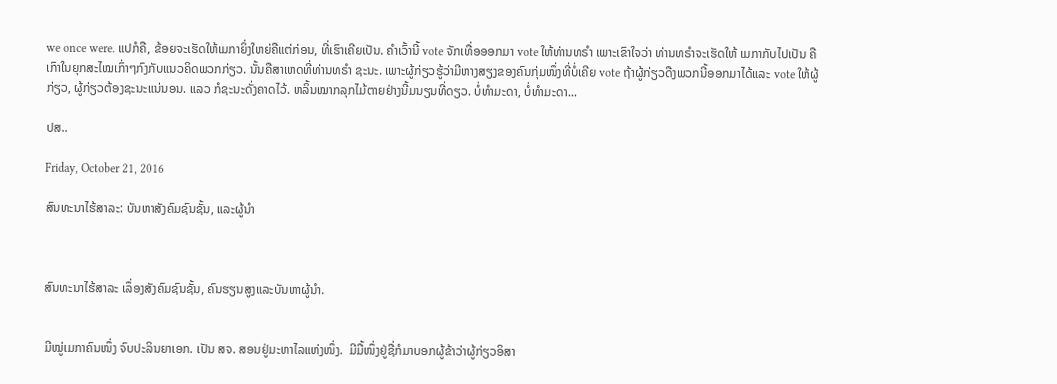we once were. ແປກໍຄື, ຂ້ອຍຈະເຮັດໃຫ້ເມກາຍິ່ງໃຫຍ່ຄືແຕ່ກ່ອນ, ທີ່ເຮົາເຄີຍເປັນ. ຄໍາເວົ້ານີ້ vote ຈັກເທື່ອອອກມາ vote ໃຫ້ທ່ານທຣໍາ ເພາະເຂົາໃຈວ່າ ທ່ານທຣໍາຈະເຮັດໃຫ້ ເມກາກັບໄປເປັນ ຄືເກົາໃນຍຸກສະໄໝເກົ່າໆກົງກັບແນວຄິດພວກກ່ຽວ. ນັ້ນຄືສາເຫດທີ່ທ່ານທຣໍາ ຊະນະ. ເພາະຜູ້ກ່ຽວຮູ້ວ່າມີຫາງສຽງຂອງຄົນກຸ່ມໜຶ່ງທີ່ບໍ່ເຄີຍ vote ຖ້າຜູ້ກ່ຽວດືງພວກນີ້ອອກມາໄດ້ແລະ vote ໃຫ້ຜູ້ກ່ຽວ, ຜູ້ກ່ຽວຕ້ອງຊະນະແນ່ນອນ. ແລວ ກໍຊະນະດັ່ງຄາດໄວ້. ຫລິ້ນໝາກລຸກໄມ້ຕາຍຢ່າງນີ້ມນຽນທີ່ດຽວ. ບໍ່ທໍາມະດາ, ບໍ່ທໍາມະດາ...

ປສ..

Friday, October 21, 2016

ສົນທະນາໄຮ້ສາລະ: ບັນຫາສັງຄົມຊົນຊັ້ນ, ແລະຜູ້ນໍາ



ສົນທະນາໄຮ້ສາລະ ເລຶ່ອງສັງຄົມຊົນຊັ້ນ, ຄົນຮຽນສູງແລະບັນຫາຜູ້ນໍາ.


ມີໝູ່ເມກາຄົນໜຶ່ງ ຈົບປະລິນຍາເອກ. ເປັນ ສຈ. ສອນຢູ່ມະຫາໄລແຫ່ງໜຶ່ງ.  ມີມື້ໜຶ່ງຢູ່ຊື່ກໍມາບອກຜູ້ຂ້າວ່າຜູ້ກ່ຽວອິສາ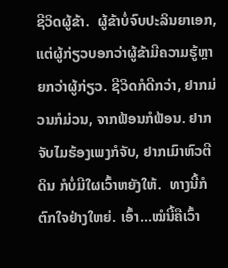ຊີວິດຜູ້ຂ້າ.  ຜູ້ຂ້າບໍ່ຈົບປະລິນຍາເອກ, ແຕ່ຜູ້ກ່ຽວບອກວ່າຜູ້ຂ້າມີຄວາມຮູ້ຫຼາຍກວ່າຜູ້ກ່ຽວ. ຊີວິດກໍດີກວ່າ, ຢາກມ່ວນກໍມ່ວນ, ຈາກຟ້ອນກໍຟ້ອນ. ຢາກຈັບໄມຮ້ອງເພງກໍຈັບ, ຢາກເມົາຫົວຕີດິນ ກໍບໍ່ມີໃຜເວົ້າຫຍັງໃຫ້.  ທາງນີ້ກໍຕົກໃຈຢ່າງໃຫຍ່. ເອົ້າ...ໝໍນີ້ຄືເວົ້າ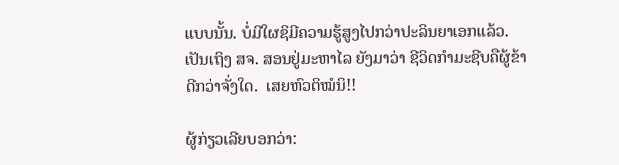ແບບນັ້ນ. ບໍ່ມີໃຜຊິມີຄວາມຮູ້ສູງໄປກວ່າປະລິນຍາເອກແລ້ວ.  ເປັນເຖິງ ສຈ. ສອນຢູ່ມະຫາໄລ ຍັງມາວ່າ ຊີວິດກໍາມະຊີບຄືຜູ້ຂ້າດີກວ່າຈັ່ງໃດ.  ເສຍຫົວຕິໝໍນິ!!

ຜູ້ກ່ຽວເລີຍບອກວ່າ: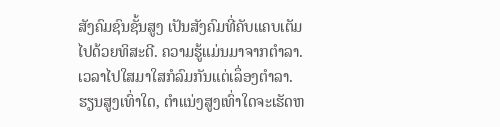ສັງຄົມຊົນຊັ້ນສູງ ເປັນສັງຄົມທີ່ຄັບແຄບເຕັມໄປດ້ວຍທິສະດີ. ຄວາມຮູ້ແມ່ນມາຈາກຕໍາລາ.  ເວລາໄປໃສມາໃສກໍລົມກັນແຕ່ເລຶ່ອງຕໍາລາ.  ຮຽນສູງເທົ່າໃດ, ຕໍາແນ່ງສູງເທົ່າໃດຈະເຮັດຫ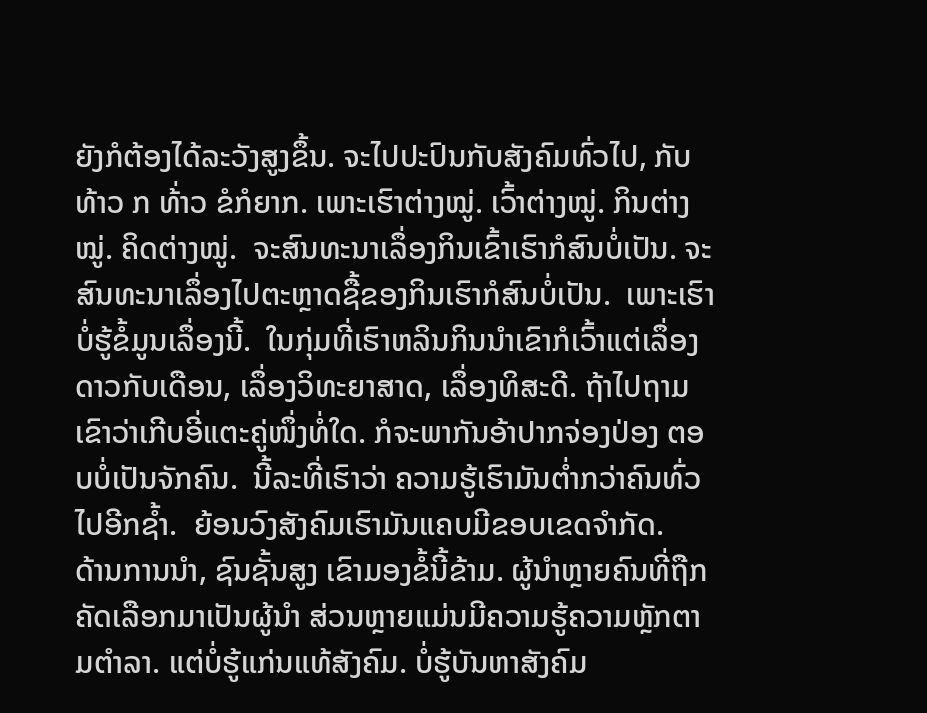ຍັງກໍຕ້ອງໄດ້ລະວັງສູງຂຶ້ນ. ຈະໄປປະປົນກັບສັງຄົມທົ່ວໄປ, ກັບທ້າວ ກ ທ້່າວ ຂໍກໍຍາກ. ເພາະເຮົາຕ່າງໝູ່. ເວົ້າຕ່າງໝູ່. ກິນຕ່າງໝູ່. ຄິດຕ່າງໝູ່.  ຈະສົນທະນາເລຶ່ອງກິນເຂົ້າເຮົາກໍສົນບໍ່ເປັນ. ຈະສົນທະນາເລຶ່ອງໄປຕະຫຼາດຊື້ຂອງກິນເຮົາກໍສົນບໍ່ເປັນ.  ເພາະເຮົາບໍ່ຮູ້ຂໍ້ມູນເລຶ່ອງນີ້.  ໃນກຸ່ມທີ່ເຮົາຫລິນກິນນໍາເຂົາກໍເວົ້າແຕ່ເລຶ່ອງ ດາວກັບເດືອນ, ເລຶ່ອງວິທະຍາສາດ, ເລຶ່ອງທິສະດີ. ຖ້າໄປຖາມເຂົາວ່າເກີບອີ່ແຕະຄູ່ໜຶ່ງທໍ່ໃດ. ກໍຈະພາກັນອ້າປາກຈ່ອງປ່ອງ ຕອບບໍ່ເປັນຈັກຄົນ.  ນີ້ລະທີ່ເຮົາວ່າ ຄວາມຮູ້ເຮົາມັນຕໍ່າກວ່າຄົນທົ່ວໄປອີກຊໍ້າ.  ຍ້ອນວົງສັງຄົມເຮົາມັນແຄບມີຂອບເຂດຈໍາກັດ.
ດ້ານການນໍາ, ຊົນຊັ້ນສູງ ເຂົາມອງຂໍ້ນີ້ຂ້າມ. ຜູ້ນໍາຫຼາຍຄົນທີ່ຖືກຄັດເລືອກມາເປັນຜູ້ນໍາ ສ່ວນຫຼາຍແມ່ນມີຄວາມຮູ້ຄວາມຫຼັກຕາມຕໍາລາ. ແຕ່ບໍ່ຮູ້ແກ່ນແທ້ສັງຄົມ. ບໍ່ຮູ້ບັນຫາສັງຄົມ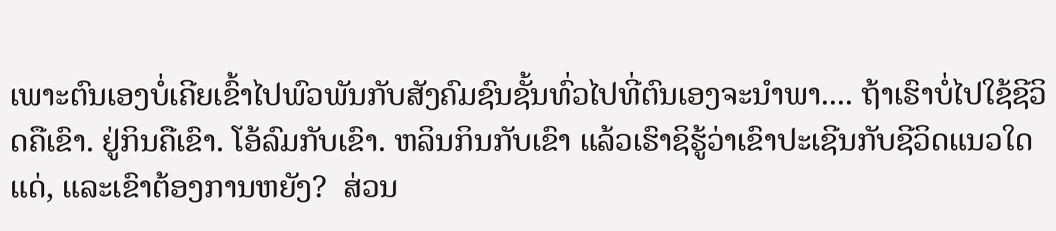ເພາະຕົນເອງບໍ່ເຄີຍເຂົ້າໄປພົວພັນກັບສັງຄົມຊົນຊັ້ນທົ່ວໄປທີ່ຕົນເອງຈະນໍາພາ.... ຖ້າເຮົາບໍ່ໄປໃຊ້ຊີວິດຄືເຂົາ. ຢູ່ກິນຄືເຂົາ. ໂອ້ລົມກັບເຂົາ. ຫລິນກິນກັບເຂົາ ແລ້ວເຮົາຊິຮູ້ວ່າເຂົາປະເຊີນກັບຊີວິດແນວໃດແດ່, ແລະເຂົາຕ້ອງການຫຍັງ?  ສ່ວນ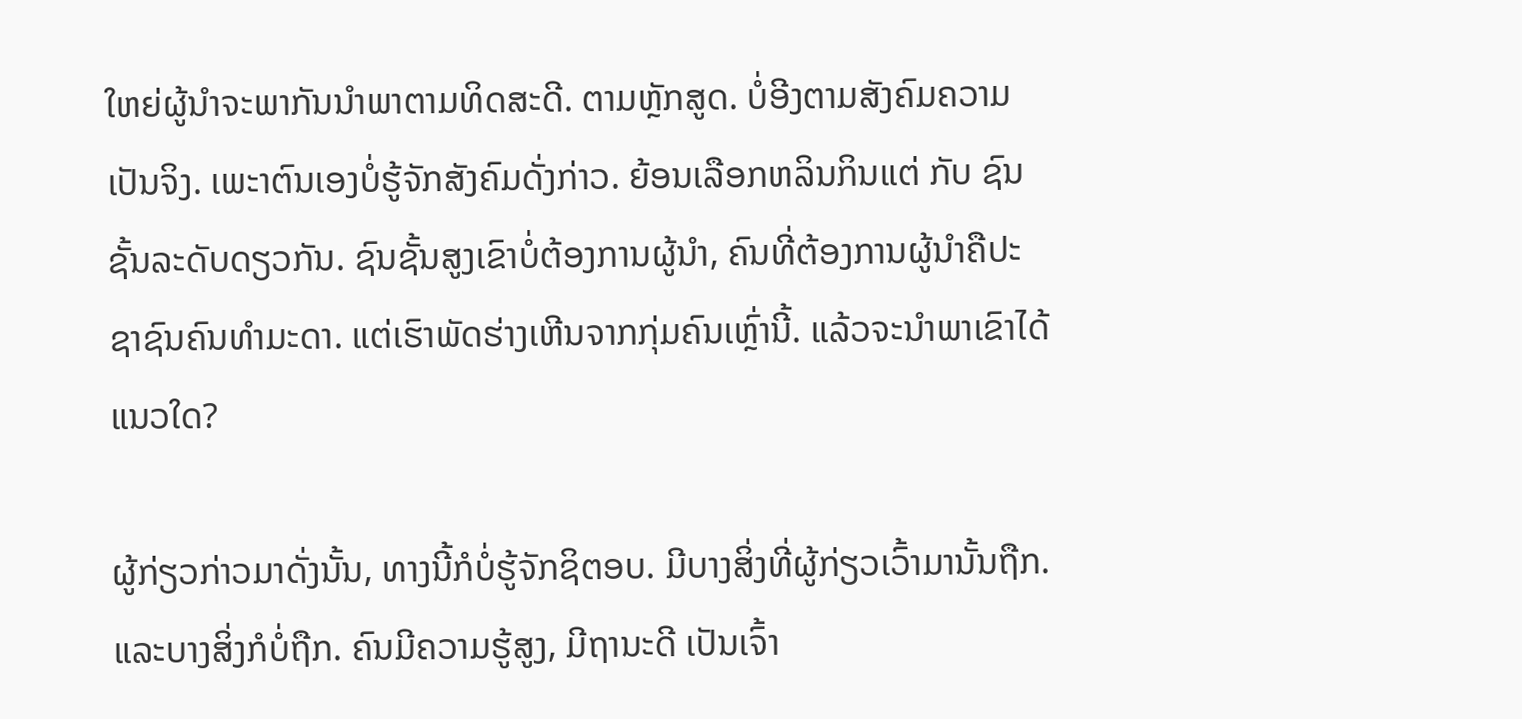ໃຫຍ່ຜູ້ນໍາຈະພາກັນນໍາພາຕາມທິດສະດີ. ຕາມຫຼັກສູດ. ບໍ່ອີງຕາມສັງຄົມຄວາມເປັນຈິງ. ເພະາຕົນເອງບໍ່ຮູ້ຈັກສັງຄົມດັ່ງກ່າວ. ຍ້ອນເລືອກຫລິນກິນແຕ່ ກັບ ຊົນຊັ້ນລະດັບດຽວກັນ. ຊົນຊັ້ນສູງເຂົາບໍ່ຕ້ອງການຜູ້ນໍາ, ຄົນທີ່ຕ້ອງການຜູ້ນໍາຄືປະຊາຊົນຄົນທໍາມະດາ. ແຕ່ເຮົາພັດຮ່າງເຫີນຈາກກຸ່ມຄົນເຫຼົ່ານີ້. ແລ້ວຈະນໍາພາເຂົາໄດ້ແນວໃດ?

ຜູ້ກ່ຽວກ່າວມາດັ່ງນັ້ນ, ທາງນີ້ກໍບໍ່ຮູ້ຈັກຊິຕອບ. ມີບາງສິ່ງທີ່ຜູ້ກ່ຽວເວົ້າມານັ້ນຖືກ. ແລະບາງສິ່ງກໍບໍ່ຖືກ. ຄົນມີຄວາມຮູ້ສູງ, ມີຖານະດີ ເປັນເຈົ້າ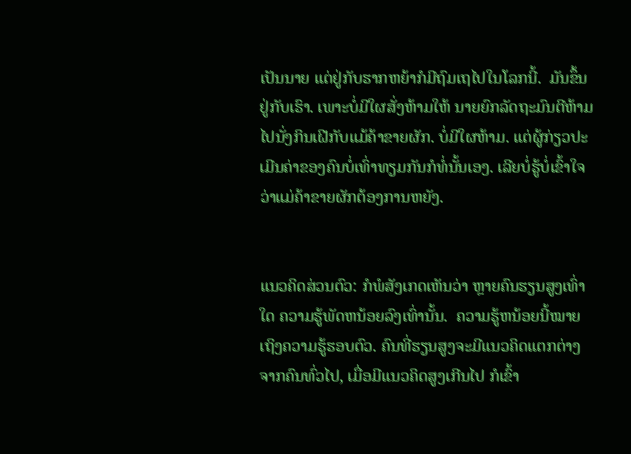ເປັນນາຍ ແຕ່ຢູ່ກັບຮາກຫຍ້າກໍມີຖົມເຖໄປໃນໂລກນີ້.  ມັນຂຶ້ນຢູ່ກັບເຮົາ. ເພາະບໍ່ມີໃຜສັ່ງຫ້າມໃຫ້ ນາຍຍົກລັດຖະມົນຕີຫ້າມໄປນັ່ງກິນເຝີກັບແມ້ຄ້າຂາຍຜັກ. ບໍ່ມີໃຜຫ້າມ. ແຕ່ຜູ້ກ່ຽວປະເມີນຄ່າຂອງຄົນບໍ່ເທົ່າທຽມກັນກໍທໍ່ນັ້ນເອງ. ເລີຍບໍ່ຮູ້ບໍ່ເຂົ້າໃຈວ່າແມ່ຄ້າຂາຍຜັກຕ້ອງການຫຍັງ.


ແນວຄິດສ່ວນຕົວ: ກໍພໍສັງເກດເຫັນວ່າ ຫຼາຍຄົນຮຽນສູງເທົ່າໃດ ຄວາມຮູ້ພັດຫນ້ອຍລົງເທົ່ານັ້ນ.  ຄວາມຮູ້ຫນ້ອຍນີ້ໝາຍເຖິງຄວາມຮູ້ຮອບຕົວ. ຄົນທີ່ຮຽນສູງຈະມີແນວຄິດແຕກຕ່າງຈາກຄົນທົ່ວໄປ, ເມື່ອມີແນວຄິດສູງເກີນໄປ ກໍເຂົ້າ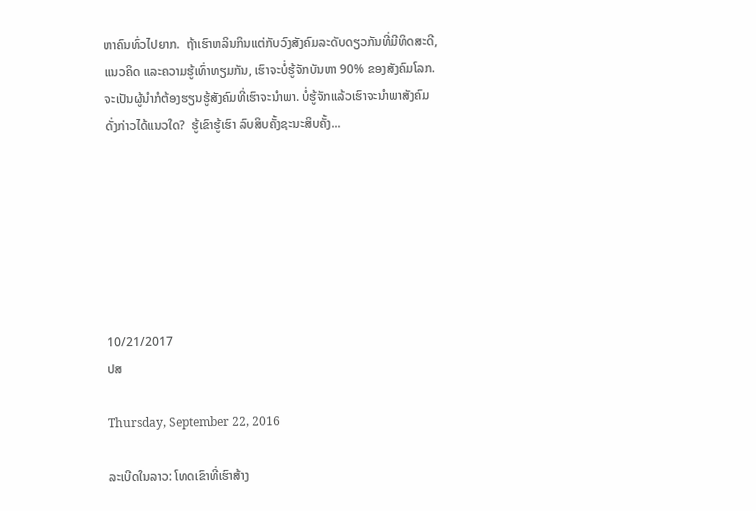ຫາຄົນທົ່ວໄປຍາກ.  ຖ້າເຮົາຫລິນກິນແຕ່ກັບວົງສັງຄົມລະດັບດຽວກັນທີ່ມີທິດສະດີ, ແນວຄິດ ແລະຄວາມຮູ້ເທົ່າທຽມກັນ, ເຮົາຈະບໍ່ຮູ້ຈັກບັນຫາ 90% ຂອງສັງຄົມໂລກ. ຈະເປັນຜູ້ນໍາກໍຕ້ອງຮຽນຮູ້ສັງຄົມທີ່ເຮົາຈະນໍາພາ. ບໍ່ຮູ້ຈັກແລ້ວເຮົາຈະນໍາພາສັງຄົມດັ່ງກ່າວໄດ້ແນວໃດ?  ຮູ້ເຂົາຮູ້ເຮົາ ລົບສິບຄັ້ງຊະນະສິບຄັ້ງ...







10/21/2017
ປສ

Thursday, September 22, 2016

ລະເບີດໃນລາວ: ໂທດເຂົາທີ່ເຮົາສ້າງ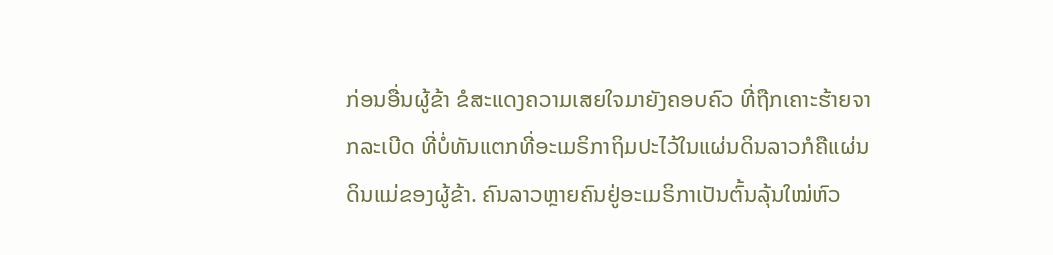ກ່ອນອື່ນຜູ້ຂ້າ ຂໍສະແດງຄວາມເສຍໃຈມາຍັງຄອບຄົວ ທີ່ຖືກເຄາະຮ້າຍຈາກລະເບີດ ທີ່ບໍ່ທັນແຕກທີ່ອະເມຣິກາຖິມປະໄວ້ໃນແຜ່ນດິນລາວກໍຄືແຜ່ນດິນແມ່ຂອງຜູ້ຂ້າ. ຄົນລາວຫຼາຍຄົນຢູ່ອະເມຣິກາເປັນຕົ້ນລຸ້ນໃໝ່ຫົວ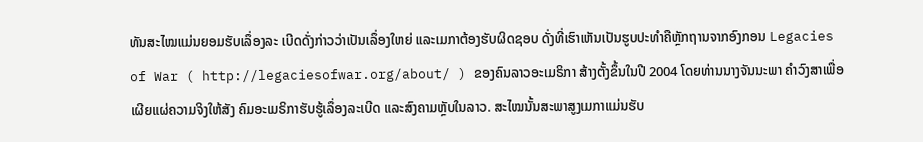ທັນສະໄໝແມ່ນຍອມຮັບເລຶ່ອງລະ ເບີດດັ່ງກ່າວວ່າເປັນເລຶ່ອງໃຫຍ່ ແລະເມກາຕ້ອງຮັບຜິດຊອບ ດັ່ງທີ່ເຮົາເຫັນເປັນຮູບປະທໍາຄືຫຼັກຖານຈາກອົງກອນ Legacies of War ( http://legaciesofwar.org/about/ ) ຂອງຄົນລາວອະເມຣິກາ ສ້າງຕັ້ງຂຶ້ນໃນປີ 2004 ໂດຍທ່ານນາງຈັນນະພາ ຄໍາວົງສາເພື່ອເຜີຍແຜ່ຄວາມຈິງໃຫ້ສັງ ຄົມອະເມຣິກາຮັບຮູ້ເລຶ່ອງລະເບີດ ແລະສົງຄາມຫຼັບໃນລາວ. ສະໄໝນັ້ນສະພາສູງເມກາແມ່ນຮັບ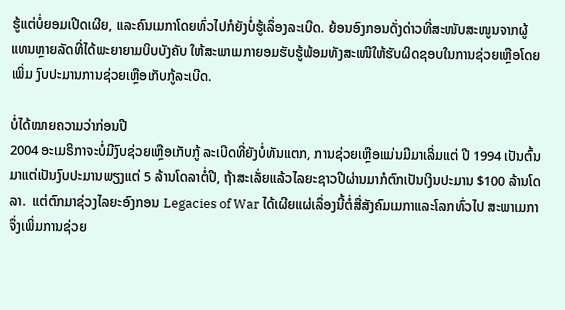ຮູ້ແຕ່ບໍ່ຍອມເປີດເຜີຍ, ແລະຄົນເມກາໂດຍທົ່ວໄປກໍຍັງບໍ່ຮູ້ເລຶ່ອງລະເບີດ. ຍ້ອນອົງກອນດັ່ງດ່າວທີ່ສະໜັບສະໜູນຈາກຜູ້ແທນຫຼາຍລັດທີ່ໄດ້ພະຍາຍາມບິບບັງຄັບ ໃຫ້ສະພາເມກາຍອມຮັບຮູ້ພ້ອມທັງສະເໜີໃຫ້ຮັບຜິດຊອບໃນການຊ່ວຍເຫຼືອໂດຍເພິ່ມ ງົບປະມານການຊ່ວຍເຫຼືອເກັບກູ້ລະເບີດ.

ບໍ່ໄດ້ໝາຍຄວາມວ່າກ່ອນປີ
2004 ອະເມຣິກາຈະບໍ່ມີງົບຊ່ວຍເຫຼືອເກັບກູ້ ລະເບີດທີ່ຍັງບໍ່ທັນແຕກ, ການຊ່ວຍເຫຼືອແມ່ນມີມາເລິ່ມແຕ່ ປີ 1994 ເປັນຕົ້ນມາແຕ່ເປັນງົບປະມານພຽງແຕ່ 5 ລ້ານໂດລາຕໍ່ປີ, ຖ້າສະເລັ່ຍແລ້ວໄລຍະຊາວປີຜ່ານມາກໍຕົກເປັນເງິນປະມານ $100 ລ້ານໂດລາ.  ແຕ່ຕົກມາຊ່ວງໄລຍະອົງກອນ Legacies of War ໄດ້ເຜີຍແຜ່ເລຶ່ອງນີ້ຕໍ່ສື່ສັງຄົມເມກາແລະໂລກທົ່ວໄປ ສະພາເມກາຈຶ່ງເພິ່ມການຊ່ວຍ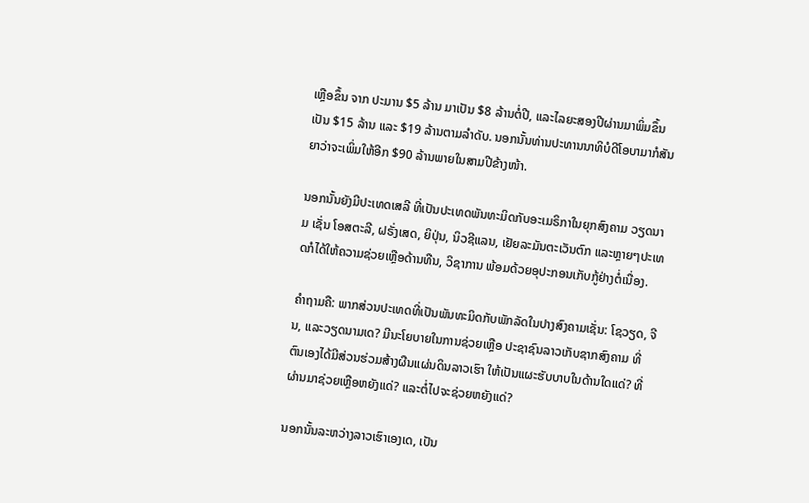ເຫຼືອຂຶ້ນ ຈາກ ປະມານ $5 ລ້ານ ມາເປັນ $8 ລ້ານຕໍ່ປີ, ແລະໄລຍະສອງປີຜ່ານມາພິ່ມຂຶ້ນ ເປັນ $15 ລ້ານ ແລະ $19 ລ້ານຕາມລໍາດັບ. ນອກນັ້ນທ່ານປະທານນາທິບໍດີໂອບາມາກໍສັນຍາວ່າຈະເພິ່ມໃຫ້ອີກ $90 ລ້ານພາຍໃນສາມປີຂ້າງໜ້າ.

ນອກນັ້ນຍັງມີປະເທດເສລີ ທີ່ເປັນປະເທດພັນທະມິດກັບອະເມຣິກາໃນຍຸກສົງຄາມ ວຽດນາມ ເຊັ່ນ ໂອສຕະລີ, ຝຣັ່ງເສດ, ຍິປຸ່ນ, ນິວຊີແລນ, ເຢັຍລະມັນຕະເວັນຕົກ ແລະຫຼາຍໆປະເທດກໍໄດ້ໃຫ້ຄວາມຊ່ວຍເຫຼືອດ້ານທືນ, ວິຊາການ ພ້ອມດ້ວຍອຸປະກອນເກັບກູ້ຢ່າງຕໍ່ເນື່ອງ.

ຄໍາຖາມຄື: ພາກສ່ວນປະເທດທີ່ເປັນພັນທະມິດກັບພັກລັດໃນປາງສົງຄາມເຊັ່ນ: ໂຊວຽດ, ຈີນ, ແລະວຽດນາມເດ? ມີນະໂຍບາຍໃນການຊ່ວຍເຫຼືອ ປະຊາຊົນລາວເກັບຊາກສົງຄາມ ທີ່ຕົນເອງໄດ້ມີສ່ວນຮ່ວມສ້າງຜືນແຜ່ນດິນລາວເຮົາ ໃຫ້ເປັນແຜະຮັບບາບໃນດ້ານໃດແດ່? ທີ່ຜ່ານມາຊ່ວຍເຫຼືອຫຍັງແດ່? ແລະຕໍ່ໄປຈະຊ່ວຍຫຍັງແດ່?

ນອກນັ້ນລະຫວ່າງລາວເຮົາເອງເດ, ເປັນ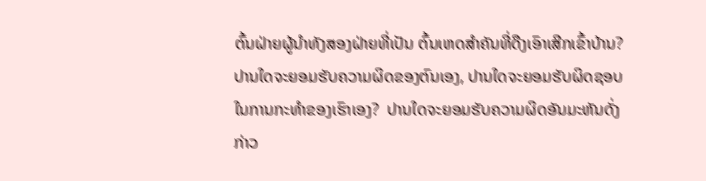ຕົ້ນຝ່າຍຜູ້ນໍາທັງສອງຝ່າຍທີ່ເປັນ ຕົ້ນເຫດສໍາຄັນທີ່ດືງເອົາເສີກເຂົ້າບ້ານ?
ປານໃດຈະຍອມຮັບຄວາມຜິດຂອງຕົນເອງ, ປານໃດຈະຍອມຮັບຜິດຊອບ ໃນການກະທໍາຂອງເຮົາເອງ?  ປານໃດຈະຍອມຮັບຄວາມຜິດອັນມະຫັນດັ່ງກ່າວ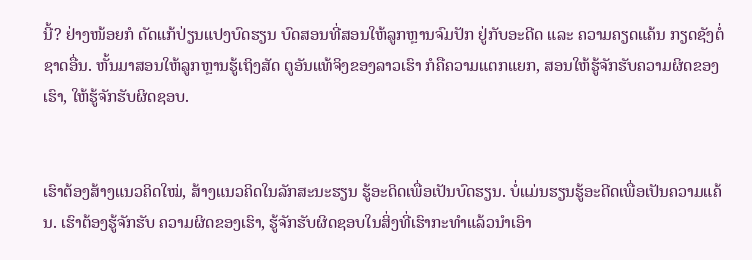ນີ້? ຢ່າງໜ້ອຍກໍ ດັດແກ້ປ່ຽນແປງບົດຮຽນ ບົດສອນທີ່ສອນໃຫ້ລູກຫຼານຈົມປັກ ຢູ່ກັບອະດີດ ແລະ ຄວາມຄຽດແຄ້ນ ກຽດຊັງຕໍ່ຊາດອື່ນ. ຫັ້ນມາສອນໃຫ້ລູກຫຼານຮູ້ເຖິງສັດ ຕູອັນແທ້ຈິງຂອງລາວເຮົາ ກໍຄືຄວາມແຕກແຍກ, ສອນໃຫ້ຮູ້ຈັກຮັບຄວາມຜິດຂອງເຮົາ, ໃຫ້ຮູ້ຈັກຮັບຜິດຊອບ.


ເຮົາຕ້ອງສ້າງແນວຄິດໃໝ່, ສ້າງແນວຄິດໃນລັກສະນະຮຽນ ຮູ້ອະດິດເພື່ອເປັນບົດຮຽນ. ບໍ່ແມ່ນຮຽນຮູ້ອະດີດເພື່ອເປັນຄວາມແຄ້ນ. ເຮົາຕ້ອງຮູ້ຈັກຮັບ ຄວາມຜິດຂອງເຮົາ, ຮູ້ຈັກຮັບຜິດຊອບໃນສິ່ງທີ່ເຮົາກະທໍາແລ້ວນໍາເອົາ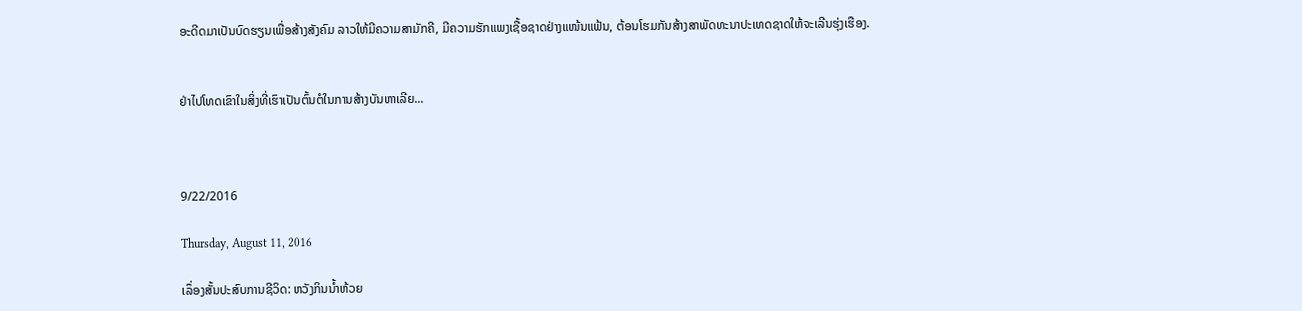ອະດີດມາເປັນບົດຮຽນເພື່ອສ້າງສັງຄົມ ລາວໃຫ້ມີຄວາມສາມັກຄີ, ມີຄວາມຮັກແພງເຊື້ອຊາດຢ່າງແໜ້ນແຟ້ນ, ຕ້ອນໂຮມກັນສ້າງສາພັດທະນາປະເທດຊາດໃຫ້ຈະເລີນຮຸ່ງເຮືອງ.


ຢ່າໄປໂທດເຂົາໃນສິ່ງທີ່ເຮົາເປັນຕົ້ນຕໍໃນການສ້າງບັນຫາເລີຍ...



9/22/2016

Thursday, August 11, 2016

ເລຶ່ອງສັ້ນປະສົບການຊີວິດ: ຫວັງກິນນໍ້າຫ້ວຍ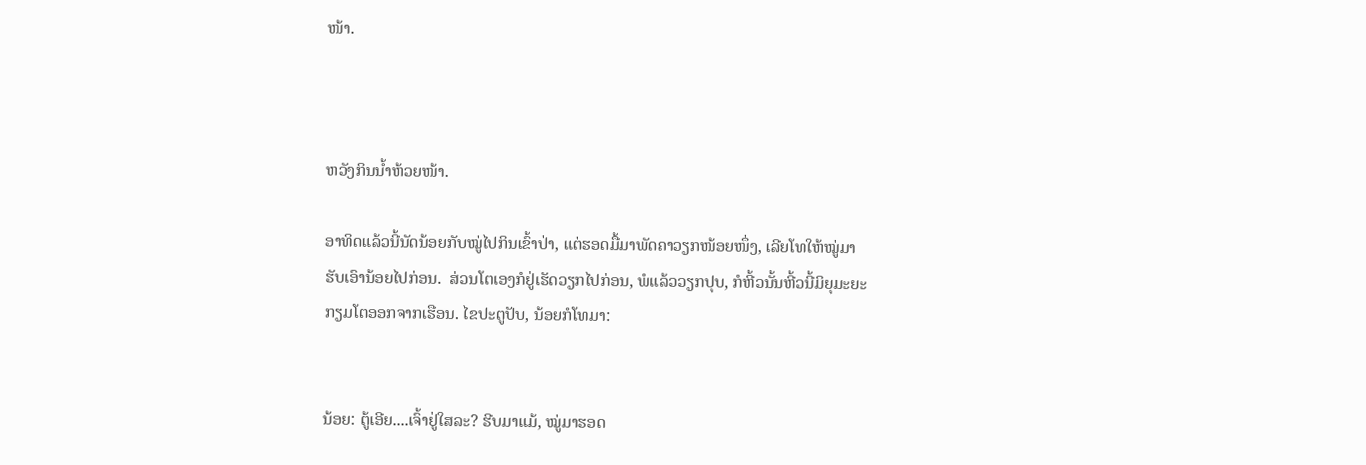ໜ້າ.



ຫວັງກິນນໍ້າຫ້ວຍໜ້າ.

ອາທິດແລ້ວນີ້ນັດນ້ອຍກັບໝູ່ໄປກິນເຂົ້າປ່າ, ແຕ່ຮອດມື້ມາພັດຄາວຽກໜ້ອຍໜຶ່ງ, ເລີຍໂທໃຫ້ໝູ່ມາຮັບເອົານ້ອຍໄປກ່ອນ.  ສ່ວນໂຕເອງກໍຢູ່ເຮັດວຽກໄປກ່ອນ, ພໍແລ້ວວຽກປຸບ, ກໍຫີ້ວນັ້ນຫີ້ວນີ້ມິຍຸມະຍະກຽມໂຕອອກຈາກເຮືອນ. ໄຂປະຕູປັບ, ນ້ອຍກໍໂທມາ:


ນ້ອຍ: ຕູ້ເອີຍ....ເຈົ້າຢູ່ໃສລະ? ຮີບມາແມ້, ໝູ່ມາຮອດ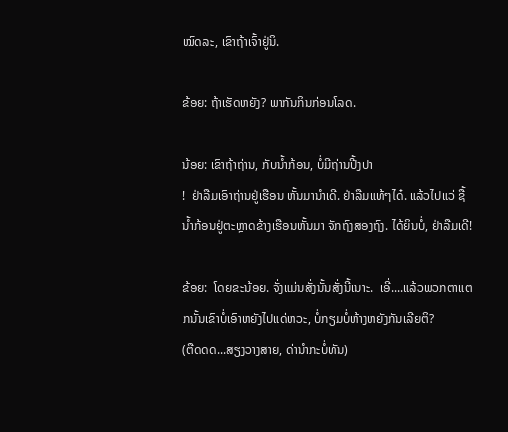ໝົດລະ, ເຂົາຖ້າເຈົ້າຢູ່ນິ.

ຂ້ອຍ: ຖ້າເຮັດຫຍັງ? ພາກັນກິນກ່ອນໂລດ.

ນ້ອຍ: ເຂົາຖ້າຖ່ານ, ກັບນໍ້າກ້ອນ, ບໍ່ມີຖ່ານປີ້ງປາ
!  ຢ່າລືມເອົາຖ່ານຢູ່ເຮືອນ ຫັ້ນມານໍາເດີ. ຢ່າລືມແທ້ໆໄດ໋. ແລ້ວໄປແວ່ ຊື້ນໍ້າກ້ອນຢູ່ຕະຫຼາດຂ້າງເຮືອນຫັ້ນມາ ຈັກຖົງສອງຖົງ. ໄດ້ຍິນບໍ່, ຢ່າລືມເດີ!

ຂ້ອຍ:  ໂດຍຂະນ້ອຍ. ຈັ່ງແມ່ນສັ່ງນັ້ນສັ່ງນີ້ເນາະ.  ເອີ່....ແລ້ວພວກຕາແຕກນັ້ນເຂົາບໍ່ເອົາຫຍັງໄປແດ່ຫວະ, ບໍ່ກຽມບໍ່ຫ້າງຫຍັງກັນເລີຍຕິ?
(ຕືດດດ...ສຽງວາງສາຍ, ດ່ານໍາກະບໍ່ທັນ)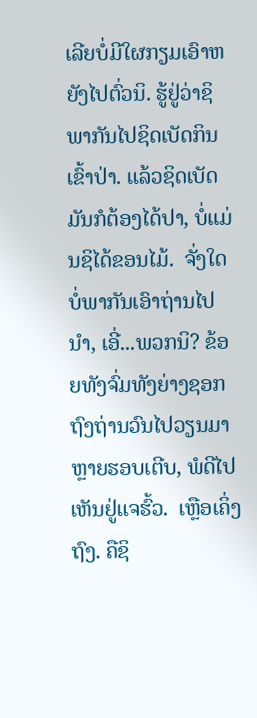ເລີຍບໍ່ມີໃຜກຽມເອົາຫຍັງໄປຕົ່ວນິ. ຮູ້ຢູ່ວ່າຊິພາກັນໄປຊິດເບັດກິນເຂົ້າປ່າ. ແລ້ວຊິດເບັດມັນກໍຕ້ອງໄດ້ປາ, ບໍ່ແມ່ນຊິໄດ້ຂອນໄມ້.  ຈັ່ງໃດບໍ່ພາກັນເອົາຖ່ານໄປນໍາ, ເອີ່...ພວກນິ? ຂ້ອຍທັງຈົ່ມທັງຍ່າງຊອກຖົງຖ່ານວົນໄປວຽນມາຫຼາຍຮອບເຕີບ, ພໍດີໄປເຫັນຢູ່ແຈຮົ້ວ.  ເຫຼືອເຄິ່ງຖົງ. ຄືຊິ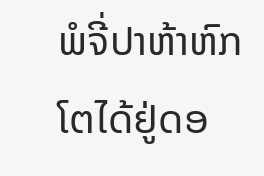ພໍຈີ່ປາຫ້າຫົກໂຕໄດ້ຢູ່ດອ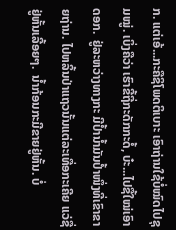ກ. ແຕ່ເອ້...ກະຄືຊິໂພດຕິເບາະ ເອົາຖ່ານໃຊ້ບໍ່ໝົດໄປຊຸມໝູ່. ເບິ່ງຄືວ່າ ເຮົາຂີ້ຖີ່ກະດັກກະດໍ້, ບ໋ະ...ໄປຊື້ໃໝ່ເອົາດອກ.  ຢູ່ລະຫວ່າງທາງກະ ມີປໍ້ານໍ້າມັນປໍ້າໜຶ່ງທີ່ເຂົາຂາຍຖ່ານ. ໄປຫລິ້ນປ່າແຖວນັ້ນແຕ່ລະເທື່ອກະເຄີຍ ແວ່ຊື່ຢູ່ຫັ້ນເລີ້ອຍໆ.  ນໍ້າກ້ອນກະມີຂາຍຢູ່ຫັ້ນ. ບໍ່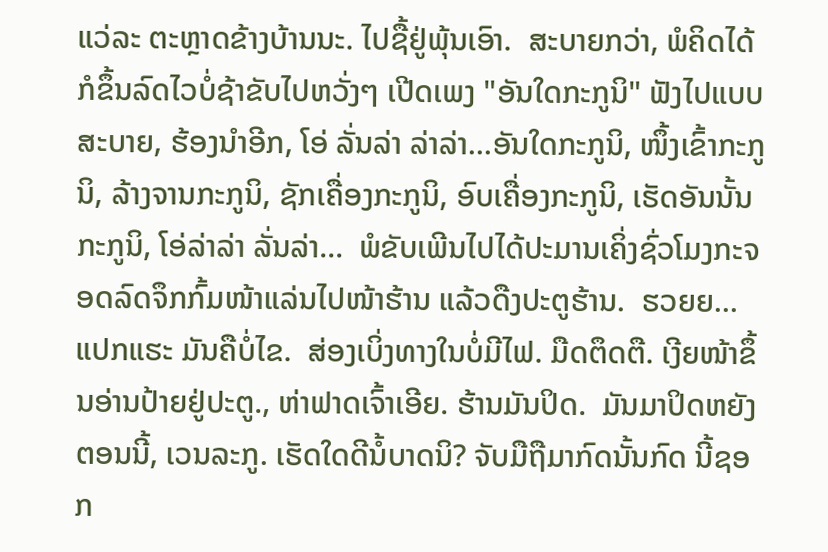ແວ່ລະ ຕະຫຼາດຂ້າງບ້ານນະ. ໄປຊື້ຢູ່ພຸ້ນເອົາ.  ສະບາຍກວ່າ, ພໍຄິດໄດ້ກໍຂຶ້ນລົດໄວບໍ່ຊ້າຂັບໄປຫວັ່ງໆ ເປີດເພງ "ອັນໃດກະກູນິ" ຟັງໄປແບບສະບາຍ, ຮ້ອງນໍາອີກ, ໂອ່ ລັ່ນລ່າ ລ່າລ່າ...ອັນໃດກະກູນິ, ໜຶ້ງເຂົ້າກະກູນິ, ລ້າງຈານກະກູນິ, ຊັກເຄື່ອງກະກູນິ, ອົບເຄື່ອງກະກູນິ, ເຮັດອັນນັ້ນກະກູນິ, ໂອ່ລ່າລ່າ ລັ່ນລ່າ...  ພໍຂັບເພີນໄປໄດ້ປະມານເຄິ່ງຊົ່ວໂມງກະຈອດລົດຈຶກກົ້ມໜ້າແລ່ນໄປໜ້າຮ້ານ ແລ້ວດືງປະຕູຮ້ານ.  ຮວຍຍ...ແປກແຮະ ມັນຄືບໍ່ໄຂ.  ສ່ອງເບິ່ງທາງໃນບໍ່ມີໄຟ. ມືດຕຶດຕື. ເງີຍໜ້າຂຶ້ນອ່ານປ້າຍຢູ່ປະຕູ., ຫ່າຟາດເຈົ້າເອີຍ. ຮ້ານມັນປິດ.  ມັນມາປິດຫຍັງຕອນນີ້, ເວນລະກູ. ເຮັດໃດດີນໍ້ບາດນິ? ຈັບມືຖືມາກົດນັ້ນກົດ ນີ້ຊອກ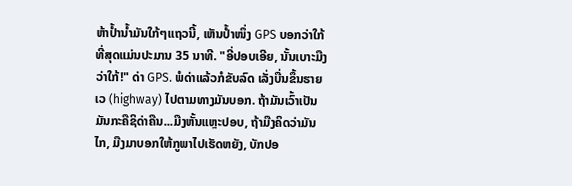ຫ້າປໍ້ານໍ້າມັນໃກ້ໆແຖວນີ້, ເຫັນປໍ້າໜຶ່ງ GPS ບອກວ່າໃກ້ທີ່ສຸດແມ່ນປະມານ 35 ນາທີ. "ອີ່ປອບເອີຍ, ນັ້ນເບາະມືງວ່າໃກ້!" ດ່າ GPS. ພໍດ່າແລ້ວກໍຂັບລົດ ເລັ່ງບື່ນຂຶ້ນຮາຍເວ (highway) ໄປຕາມທາງມັນບອກ. ຖ້າມັນເວົ້າເປັນ ມັນກະຄືຊິດ່າຄືນ...ມືງຫັ້ນແຫຼະປອບ, ຖ້າມືງຄິດວ່າມັນໄກ, ມືງມາບອກໃຫ້ກູພາໄປເຮັດຫຍັງ, ບັກປອ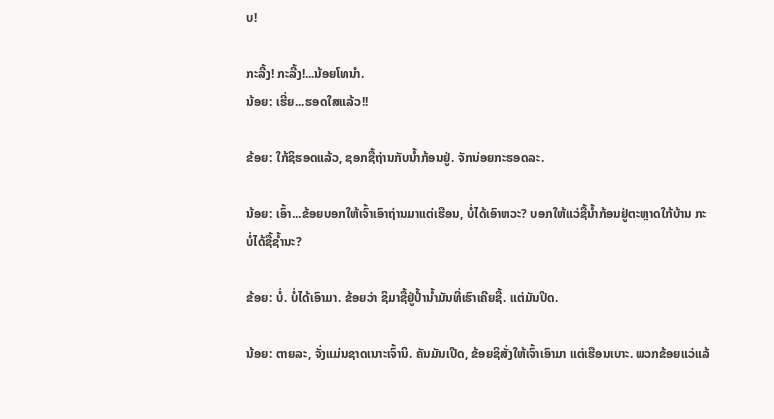ບ!

ກະລີ້ງ! ກະລີ້ງ!...ນ້ອຍໂທນໍາ.
ນ້ອຍ: ເຮີ່ຍ...ຮອດໃສແລ້ວ!!

ຂ້ອຍ: ໃກ້ຊິຮອດແລ້ວ, ຊອກຊື້ຖ່ານກັບນໍ້າກ້ອນຢູ່. ຈັກນ່ອຍກະຮອດລະ.

ນ້ອຍ: ເອົ້າ...ຂ້ອຍບອກໃຫ້ເຈົ້າເອົາຖ່ານມາແຕ່ເຮືອນ, ບໍ່ໄດ້ເອົາຫວະ? ບອກໃຫ້ແວ່ຊື້ນໍ້າກ້ອນຢູ່ຕະຫຼາດໃກ້ບ້ານ ກະບໍ່ໄດ້ຊື້ຊໍ້ານະ?

ຂ້ອຍ: ບໍ່. ບໍ່ໄດ້ເອົາມາ. ຂ້ອຍວ່າ ຊິມາຊື້ຢູ່ປໍ້ານໍ້າມັນທີ່ເຮົາເຄີຍຊື້. ແຕ່ມັນປິດ.

ນ້ອຍ: ຕາຍລະ, ຈັ່ງແມ່ນຊາດເນາະເຈົ້ານິ. ຄັນມັນເປີດ, ຂ້ອຍຊິສັ່ງໃຫ້ເຈົ້າເອົາມາ ແຕ່ເຮືອນເບາະ. ພວກຂ້ອຍແວ່ແລ້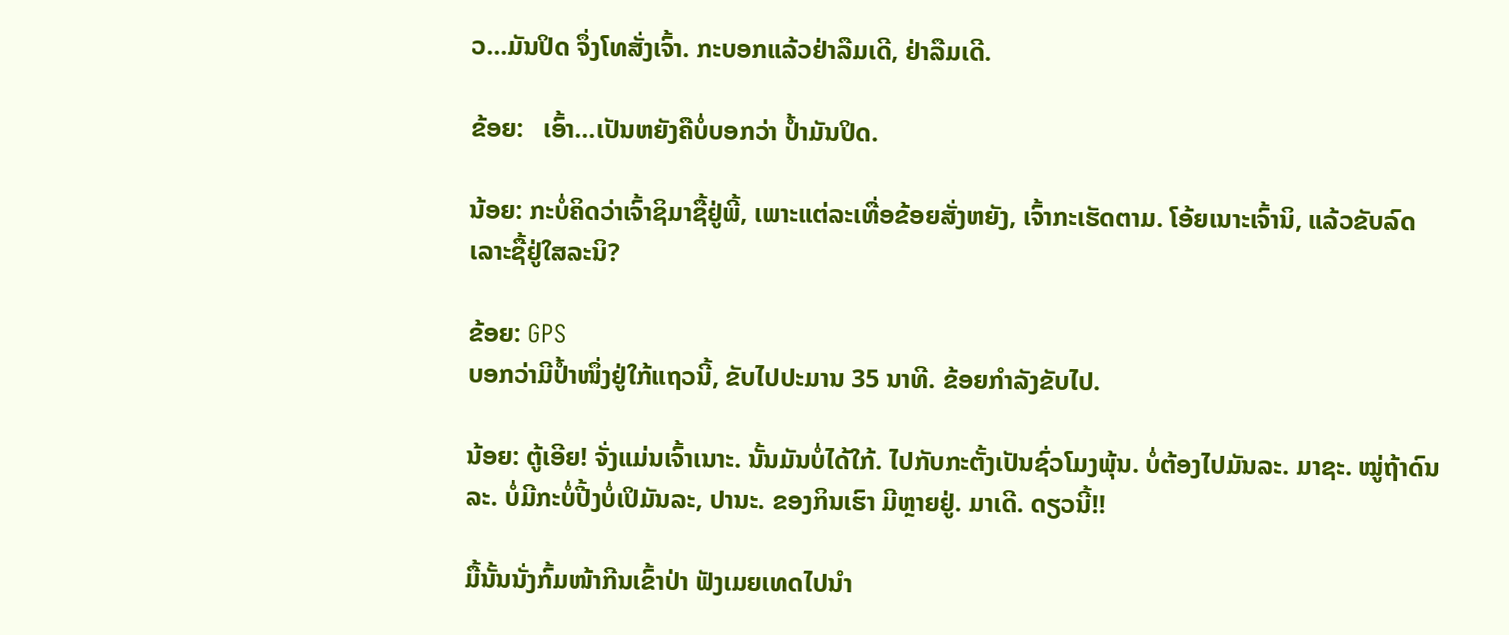ວ...ມັນປິດ ຈຶ່ງໂທສັ່ງເຈົ້າ. ກະບອກແລ້ວຢ່າລືມເດີ, ຢ່າລືມເດີ.

ຂ້ອຍ:   ເອົ້າ...ເປັນຫຍັງຄືບໍ່ບອກວ່າ ປໍ້າມັນປິດ.

ນ້ອຍ: ກະບໍ່ຄິດວ່າເຈົ້າຊິມາຊື້ຢູ່ພີ້, ເພາະແຕ່ລະເທື່ອຂ້ອຍສັ່ງຫຍັງ, ເຈົ້າກະເຮັດຕາມ. ໂອ້ຍເນາະເຈົ້ານິ, ແລ້ວຂັບລົດເລາະຊື້ຢູ່ໃສລະນິ?

ຂ້ອຍ: GPS
ບອກວ່າມີປໍ້າໜຶ່ງຢູ່ໃກ້ແຖວນີ້, ຂັບໄປປະມານ 35 ນາທີ. ຂ້ອຍກໍາລັງຂັບໄປ.

ນ້ອຍ: ຕູ້ເອີຍ! ຈັ່ງແມ່ນເຈົ້າເນາະ. ນັ້ນມັນບໍ່ໄດ້ໃກ້. ໄປກັບກະຕັ້ງເປັນຊົ່ວໂມງພຸ້ນ. ບໍ່ຕ້ອງໄປມັນລະ. ມາຊະ. ໝູ່ຖ້າດົນລະ. ບໍ່ມີກະບໍ່ປີ້ງບໍ່ເປິມັນລະ, ປານະ. ຂອງກິນເຮົາ ມີຫຼາຍຢູ່. ມາເດີ. ດຽວນີ້!!

ມື້ນັ້ນນັ່ງກົ້ມໜ້າກີນເຂົ້າປ່າ ຟັງເມຍເທດໄປນໍາ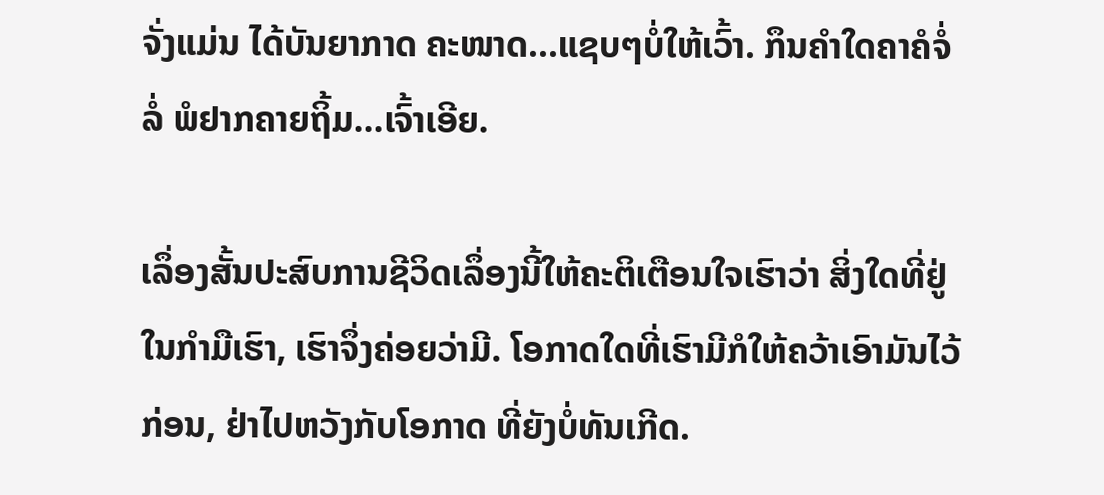ຈັ່ງແມ່ນ ໄດ້ບັນຍາກາດ ຄະໜາດ...ແຊບໆບໍ່ໃຫ້ເວົ້າ. ກຶນຄໍາໃດຄາຄໍຈໍ່ລໍ່ ພໍຢາກຄາຍຖິ້ມ...ເຈົ້າເອີຍ.

ເລຶ່ອງສັ້ນປະສົບການຊີວິດເລຶ່ອງນີ້ໃຫ້ຄະຕິເຕືອນໃຈເຮົາວ່າ ສິ່ງໃດທີ່ຢູ່ໃນກໍາມືເຮົາ, ເຮົາຈຶ່ງຄ່ອຍວ່າມີ. ໂອກາດໃດທີ່ເຮົາມີກໍໃຫ້ຄວ້າເອົາມັນໄວ້ກ່ອນ, ຢ່າໄປຫວັງກັບໂອກາດ ທີ່ຍັງບໍ່ທັນເກີດ.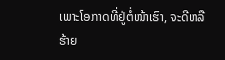ເພາະໂອກາດທີ່ຢູ່ຕໍ່ໜ້າເຮົາ, ຈະດີຫລືຮ້າຍ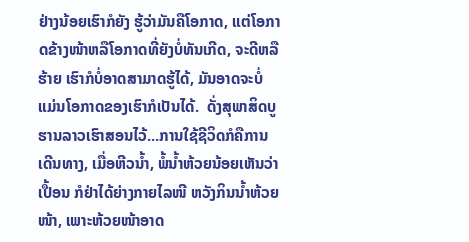ຢ່າງນ້ອຍເຮົາກໍຍັງ ຮູ້ວ່າມັນຄືໂອກາດ, ແຕ່ໂອກາດຂ້າງໜ້າຫລືໂອກາດທີ່ຍັງບໍ່ທັນເກີດ, ຈະດີຫລືຮ້າຍ ເຮົາກໍບໍ່ອາດສາມາດຮູ້ໄດ້, ມັນອາດຈະບໍ່ແມ່ນໂອກາດຂອງເຮົາກໍເປັນໄດ້.  ດັ່ງສຸພາສິດບູຮານລາວເຮົາສອນໄວ້...ການໃຊ້ຊີວິດກໍຄືການ ເດີນທາງ, ເມື່ອຫີວນໍ້າ, ພໍ້ນໍ້າຫ້ວຍນ້ອຍເຫັນວ່າເປື້ອນ ກໍຢ່າໄດ້ຍ່າງກາຍໄລໜີ ຫວັງກິນນໍ້າຫ້ວຍໜ້າ, ເພາະຫ້ວຍໜ້າອາດ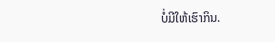ບໍ່ມີໃຫ້ເຮົາກິນ.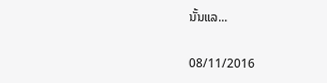ນັ້ນແລ...

08/11/2016